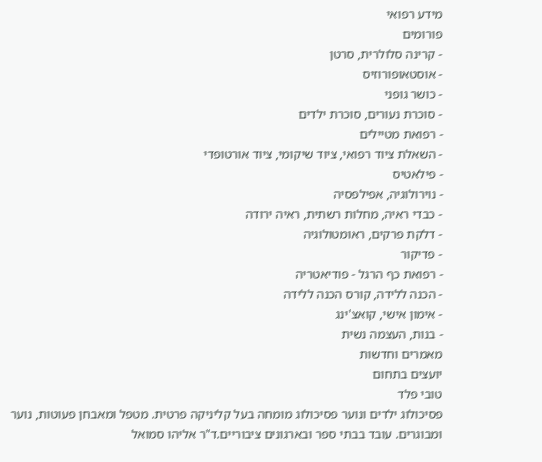מידע רפואי
פורומים
- קרינה סלולרית, סרטן
- אוסטאופורוזיס
- כושר גופני
- סוכרת נעורים, סוכרת ילדים
- רפואת מטיילים
- השאלת ציוד רפואי, ציוד שיקומי, ציוד אורטופדי
- פילאטיס
- נוירולוגיה, אפילפסיה
- כבדי ראיה, מחלות רשתית, ראיה ירודה
- דלקת פרקים, ראומטולוגיה
- פדיקור
- רפואת כף הרגל - פודיאטריה
- הכנה ללידה, קורס הכנה ללידה
- אימון אישי, קואצ'ינג
- בנות, העצמה נשית
מאמרים וחדשות
יועצים בתחום
טובי פלד
פסיכולוג ילדים ונוער פסיכולוג מומחה בעל קליניקה פרטית. מטפל ומאבחן פעוטות, נוער ומבוגרים. עובד בבתי ספר ובארגונים ציבוריים.ד"ר אליהו סמואל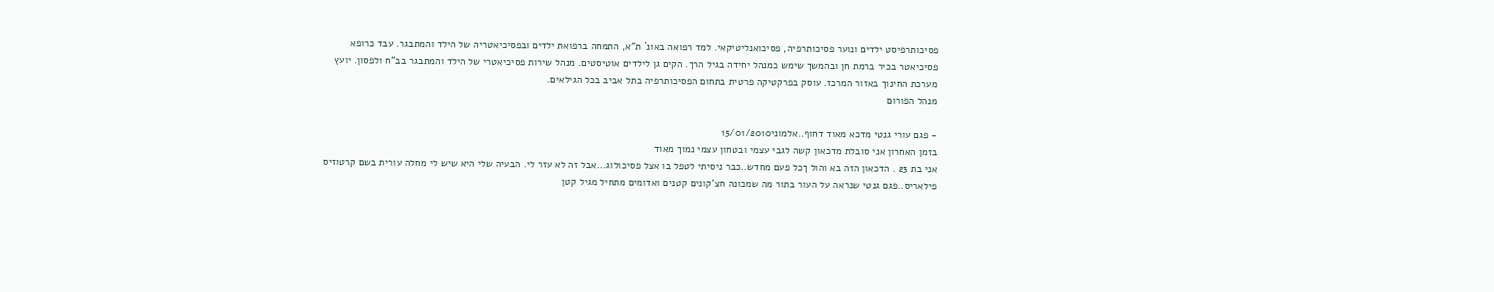פסיכותרפיסט ילדים ונוער פסיכותרפיה, פסיכואנליטיקאי. למד רפואה באונ` ת"א, התמחה ברפואת ילדים ובפסיכיאטריה של הילד והמתבגר. עבד כרופא פסיכיאטר בכיר ברמת חן ובהמשך שימש כמנהל יחידה בגיל הרך. הקים גן לילדים אוטיסטים. מנהל שירות פסיכיאטרי של הילד והמתבגר בב"ח ולפסון. יועץ מערכת החינוך באזור המרכז. עוסק בפרקטיקה פרטית בתחום הפסיכותרפיה בתל אביב בכל הגילאים.
מנהל הפורום

- פגם עורי גנטי מדכא מאוד דחוף..אלמוני15/01/2010
בזמן האחרון אני סובלת מדכאון קשה לגבי עצמי ובטחון עצמי נמוך מאוד
אני בת 23 . הדכאון הזה בא והול ךכל פעם מחדש..כבר ניסיתי לטפל בו אצל פסיכולוג...אבל זה לא עזר לי. הבעיה שלי היא שיש לי מחלה עורית בשם קרטוזיס פילאריס..פגם גנטי שנראה על העור בתור מה שמכונה חצ'קונים קטנים ואדומים מתחיל מגיל קטן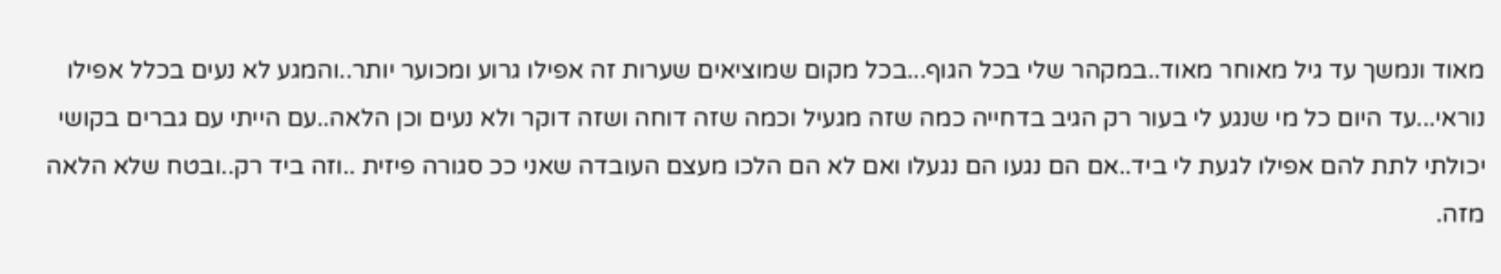מאוד ונמשך עד גיל מאוחר מאוד..במקהר שלי בכל הגוף...בכל מקום שמוציאים שערות זה אפילו גרוע ומכוער יותר..והמגע לא נעים בכלל אפילו נוראי...עד היום כל מי שנגע לי בעור רק הגיב בדחייה כמה שזה מגעיל וכמה שזה דוחה ושזה דוקר ולא נעים וכן הלאה..עם הייתי עם גברים בקושי יכולתי לתת להם אפילו לגעת לי ביד..אם הם נגעו הם נגעלו ואם לא הם הלכו מעצם העובדה שאני ככ סגורה פיזית ..וזה ביד רק..ובטח שלא הלאה מזה.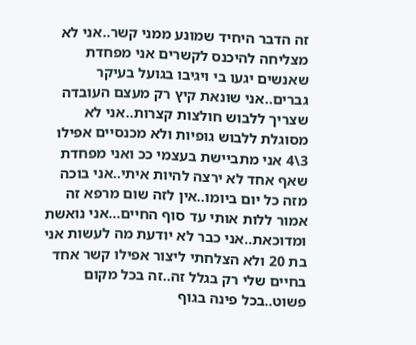זה הדבר היחיד שמונע ממני קשר..אני לא מצליחה להיכנס לקשרים אני מפחדת שאנשים יגעו בי ויגיבו בגועל בעיקר גברים..אני שונאת קיץ רק מעצם העובדה שצריך ללבוש חולצות קצרות..אני לא מסוגלת ללבוש גופיות ולא מכנסיים אפילו 3\4 אני מתביישת בעצמי ככ ואני מפחדת שאף אחד לא ירצה להיות איתי..אני בוכה מזה כל יום ביומו..אין לזה שום מרפא זה אמור ללות אותי עד סוף החיים...אני נואשת ומדוכאת..אני כבר לא יודעת מה לעשות אני בת 20 ולא הצלחתי ליצור אפילו קשר אחד בחיים שלי רק בגלל זה..זה בכל מקום פשוט..בכל פינה בגוף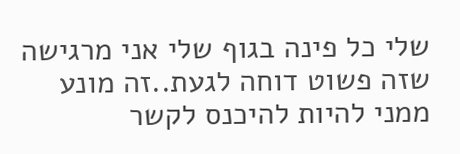שלי כל פינה בגוף שלי אני מרגישה שזה פשוט דוחה לגעת..זה מונע ממני להיות להיכנס לקשר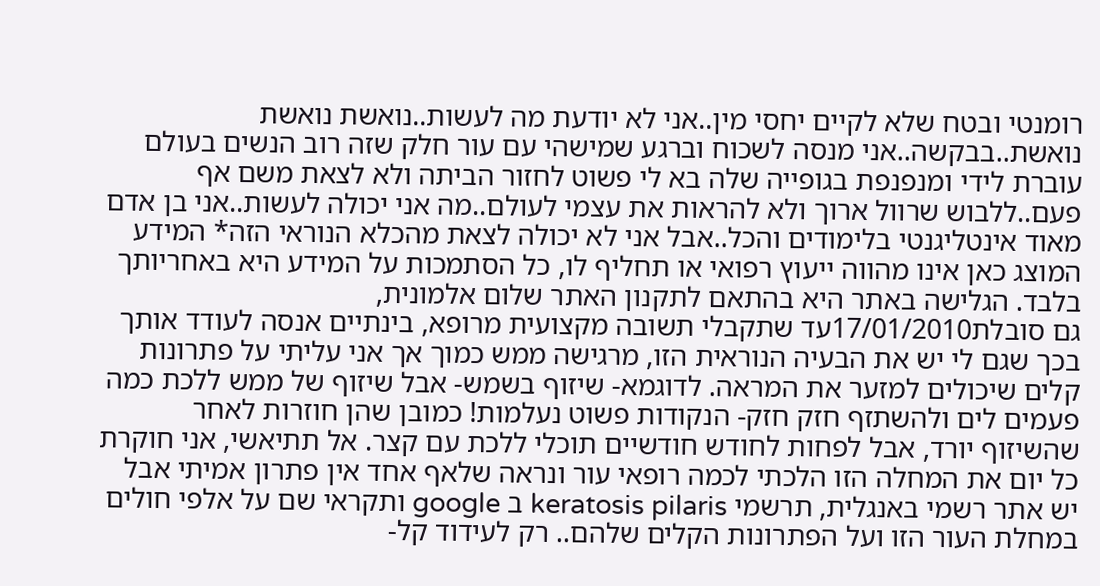רומנטי ובטח שלא לקיים יחסי מין..אני לא יודעת מה לעשות..נואשת נואשת נואשת..בבקשה..אני מנסה לשכוח וברגע שמישהי עם עור חלק שזה רוב הנשים בעולם עוברת לידי ומנפנפת בגופייה שלה בא לי פשוט לחזור הביתה ולא לצאת משם אף פעם..ללבוש שרוול ארוך ולא להראות את עצמי לעולם..מה אני יכולה לעשות..אני בן אדם מאוד אינטליגנטי בלימודים והכל..אבל אני לא יכולה לצאת מהכלא הנוראי הזה* המידע המוצג כאן אינו מהווה ייעוץ רפואי או תחליף לו, כל הסתמכות על המידע היא באחריותך בלבד. הגלישה באתר היא בהתאם לתקנון האתר שלום אלמונית,
גם סובלת17/01/2010עד שתקבלי תשובה מקצועית מרופא, בינתיים אנסה לעודד אותך בכך שגם לי יש את הבעיה הנוראית הזו, מרגישה ממש כמוך אך אני עליתי על פתרונות קלים שיכולים למזער את המראה. לדוגמא- שיזוף בשמש- אבל שיזוף של ממש ללכת כמה פעמים לים ולהשתזף חזק חזק- הנקודות פשוט נעלמות! כמובן שהן חוזרות לאחר שהשיזוף יורד, אבל לפחות לחודש חודשיים תוכלי ללכת עם קצר. אל תתיאשי, אני חוקרת כל יום את המחלה הזו הלכתי לכמה רופאי עור ונראה שלאף אחד אין פתרון אמיתי אבל יש אתר רשמי באנגלית, תרשמי keratosis pilaris ב google ותקראי שם על אלפי חולים במחלת העור הזו ועל הפתרונות הקלים שלהם.. רק לעידוד קל-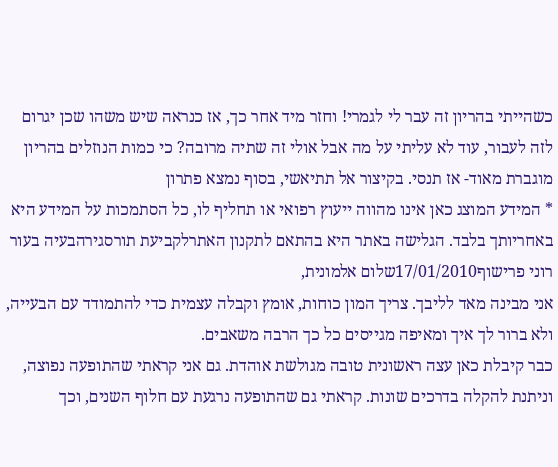כשהייתי בהריון זה עבר לי לגמרי! וחזר מיד אחר כך, אז כנראה שיש משהו שכן יגרום לזה לעבור, עוד לא עליתי על מה אבל אולי זה שתיה מרובה? כי כמות הנוזלים בהריון מוגברת מאוד- אז תנסי. בקיצור אל תתיאשי, בסוף נמצא פתרון
* המידע המוצג כאן אינו מהווה ייעוץ רפואי או תחליף לו, כל הסתמכות על המידע היא באחריותך בלבד. הגלישה באתר היא בהתאם לתקנון האתרלקביעת תורסגירהבעיה בעור
רוני פרישוף17/01/2010שלום אלמונית,
אני מבינה מאד לליבך. צריך המון כוחות, אומץ וקבלה עצמית כדי להתמודד עם הבעייה, ולא ברור לך איך ומאיפה מגייסים כל כך הרבה משאבים.
כבר קיבלת כאן עצה ראשונית טובה מגולשת אוהדת. גם אני קראתי שהתופעה נפוצה, וניתנת להקלה בדרכים שונות. קראתי גם שהתופעה נרגעת עם חלוף השנים, וכך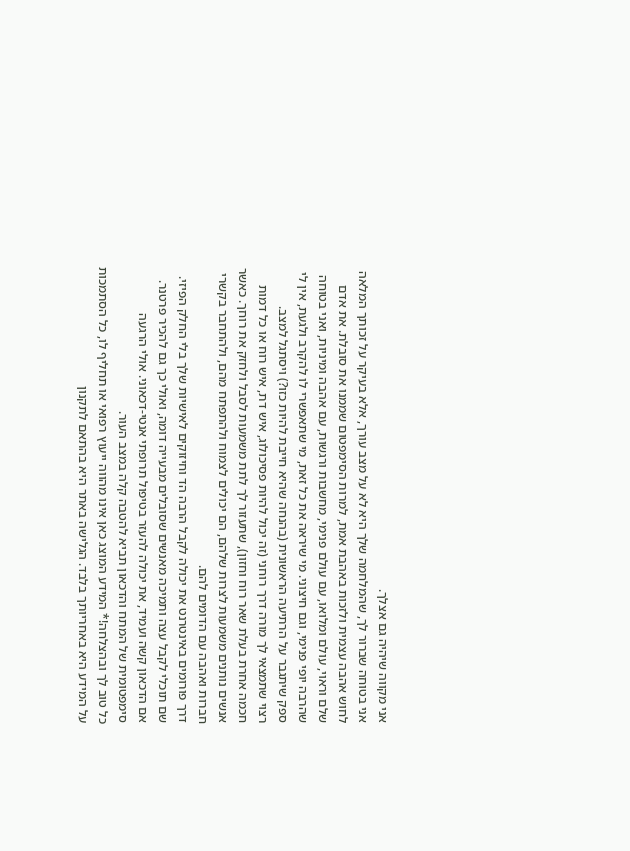אני מקווה שיהיה גם אצלך.
אני בטוחה שברור לך, שהמלחמה שלך היא לא על מצב עורך, אלא בעיקר על זכותך המלאה לחוש אהבה עצמית ולזכות באהבת אמת, למרות הסימפטום שממנו את סובלת. את אדם שלם וראוי, עולם ומלואו, עם עולם פנימי, מחשבות ורגשות, עם אהבה ומיניות, ואני בטוחה שהרבה יופי פנימי, וגם חיצוני. מי שיראה את כל זאת, מי שתאפשרי לו להקרב ולגעת, אין לי ספק שיתגבר על הרתיעה הראשונית (בהנחה שהיא חייבת להיות כזו?) ויסתגל למצב.
רצוי שתמצאי לך מורה דרך רוחני (זה יכול להיות פסיכולוג, איש דת, איש רוח או כל דמות חכמה אחרת בעלת שאר רוח וחזון), שתעזור לך לתת משמעות לסבל ולחזק את רוחך. כאשר אנשים נותנים משמעות לצרות שלהם, הם יכולים לצמוח ולהתפתח מהם, ולהתחבר בקשרי חברות ואהבה עם הדומים להם.
דרך פורומים באינטרנט את יכולה לקבל הרבה הד וחיזוקים לאישיות שלך בלי החלק הפיזי. שם תוכלי לקבל עצה ותמיכה מאנשים שסובלים מבעייה דומה, ואולי כך גם להכיר פרטנר.
אם הדכאון קשה ועמיד, את יכולה להעזר בטיפול תרופתי אנטי-דכאוני. אולי הרגעה סימפטומית של המתח והדכאון תביא להטבה קלה במצב העור.
כל טוב לך ובהצלחה!* המידע המוצג כאן אינו מהווה ייעוץ רפואי או תחליף לו, כל הסתמכות על המידע היא באחריותך בלבד. הגלישה באתר היא בהתאם לתקנון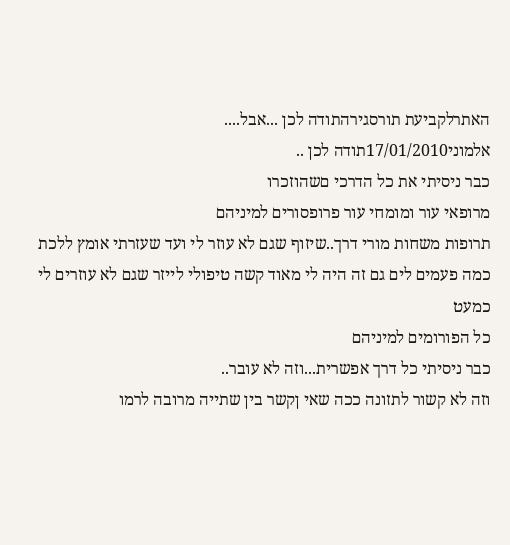האתרלקביעת תורסגירהתודה לכן ...אבל....
אלמוני17/01/2010תודה לכן ..
כבר ניסיתי את כל הדרכי םשהוזכרו
מרופאי עור ומומחי עור פרופסורים למיניהם
תרופות משחות מורי דרך..שיזוף שגם לא עוזר לי ועד שעזרתי אומץ ללכת כמה פעמים לים גם זה היה לי מאוד קשה טיפולי לייזר שגם לא עוזרים לי כמעט
כל הפורומים למיניהם
כבר ניסיתי כל דרך אפשרית...וזה לא עובר..
וזה לא קשור לתזונה ככה שאי ןקשר בין שתייה מרובה לרמו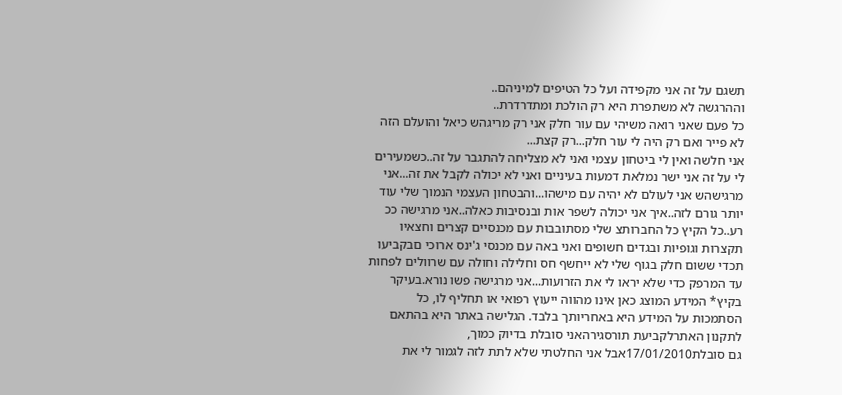תשגם על זה אני מקפידה ועל כל הטיפים למיניהם..
וההרגשה לא משתפרת היא רק הולכת ומתדרדרת..
כל פעם שאני רואה משיהי עם עור חלק אני רק מריגהש כיאל והועלם הזה לא פייר ואם רק היה לי עור חלק...רק קצת...
אני חלשה ואין לי ביטחון עצמי ואני לא מצליחה להתגבר על זה..כשמעירים לי על זה אני ישר נמלאת דמעות בעיניים ואני לא יכולה לקבל את זה...אני מרגישהש אני לעולם לא יהיה עם מישהו...והבטחון העצמי הנמוך שלי עוד יותר גורם לזה..איך אני יכולה לשפר אות ובנסיבות כאלה..אני מרגישה ככ רע..כל הקיץ כל החברותצ שלי מסתובבות עם מכנסיים קצרים וחצאיו תקצרות וגופיות ובגדים חשופים ואני באה עם מכנסי ג'ינס ארוכי םבקביעו תכדי ששום חלק בגוף שלי לא ייחשף חס וחלילה וחולה עם שרוולים לפחות עד המרפק כדי שלא יראו לי את הזרועות...אני מרגישה פשו נורא.בעיקר בקיץ* המידע המוצג כאן אינו מהווה ייעוץ רפואי או תחליף לו, כל הסתמכות על המידע היא באחריותך בלבד. הגלישה באתר היא בהתאם לתקנון האתרלקביעת תורסגירהאני סובלת בדיוק כמוך,
גם סובלת17/01/2010אבל אני החלטתי שלא לתת לזה לגמור לי את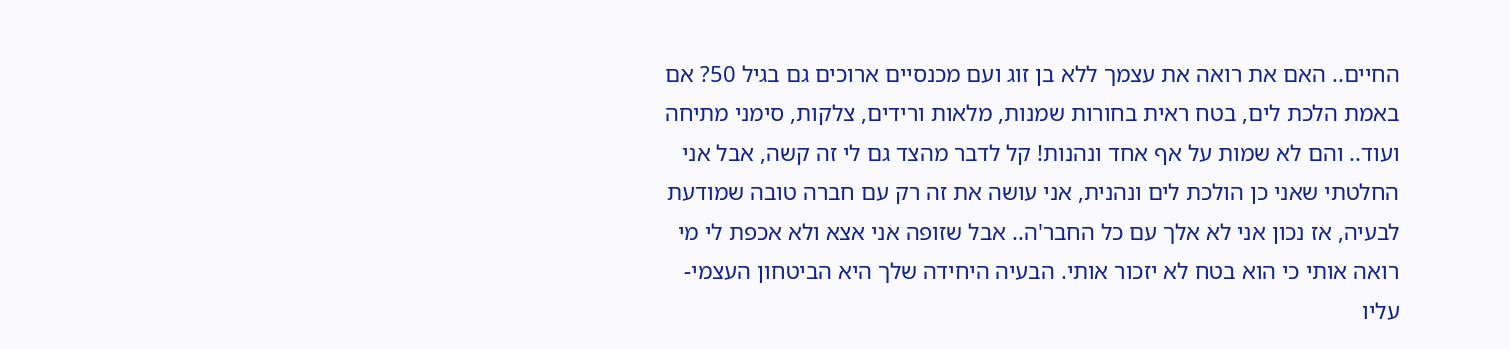החיים.. האם את רואה את עצמך ללא בן זוג ועם מכנסיים ארוכים גם בגיל 50? אם באמת הלכת לים, בטח ראית בחורות שמנות, מלאות ורידים, צלקות, סימני מתיחה ועוד.. והם לא שמות על אף אחד ונהנות! קל לדבר מהצד גם לי זה קשה, אבל אני החלטתי שאני כן הולכת לים ונהנית, אני עושה את זה רק עם חברה טובה שמודעת לבעיה, אז נכון אני לא אלך עם כל החבר'ה.. אבל שזופה אני אצא ולא אכפת לי מי רואה אותי כי הוא בטח לא יזכור אותי. הבעיה היחידה שלך היא הביטחון העצמי- עליו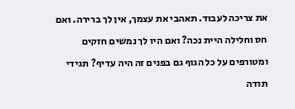את צריכה לעבוד. תאהבי את עצמך, אין לך ברירה. ואם חס וחלילה היית נכה? ואם היו לך נמשים חזקים ומטורפים על כל הגוף גם בפנים זה היה עדיף? תגידי תודה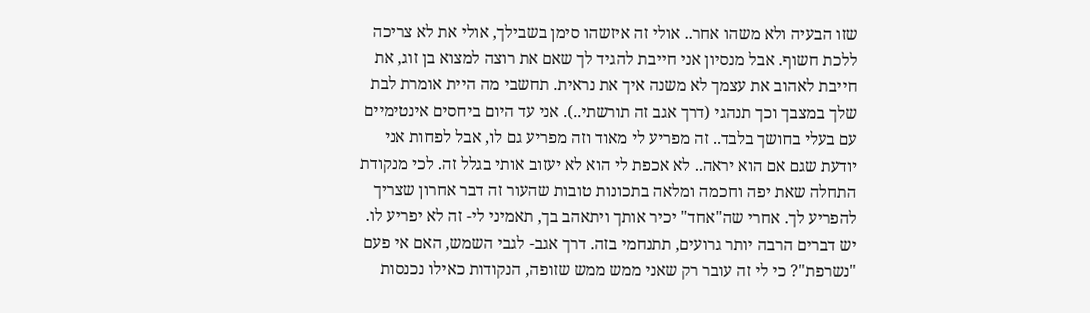שזו הבעיה ולא משהו אחר.. אולי זה איזשהו סימן בשבילך, אולי את לא צריכה ללכת חשוף. אבל מנסיון אני חייבת להגיד לך שאם את רוצה למצוא בן זוג, את חייבת לאהוב את עצמך לא משנה איך את נראית. תחשבי מה היית אומרת לבת שלך במצבך וכך תנהגי (דרך אגב זה תורשתי..). אני עד היום ביחסים אינטימיים עם בעלי בחושך בלבד.. זה מפריע לי מאוד וזה מפריע גם לו, אבל לפחות אני יודעת שגם אם הוא יראה.. לא אכפת לי הוא לא יעזוב אותי בגלל זה. לכי מנקודת התחלה שאת יפה וחכמה ומלאה בתכונות טובות שהעור זה דבר אחרון שצריך להפריע לך. אחרי שה"אחד" יכיר אותך ויתאהב בך, תאמיני לי- זה לא יפריע לו. יש דברים הרבה יותר גרועים, תתנחמי בזה. דרך אגב- לגבי השמש, האם אי פעם "נשרפת"? כי לי זה עובר רק שאני ממש ממש שזופה, הנקודות כאילו נכנסות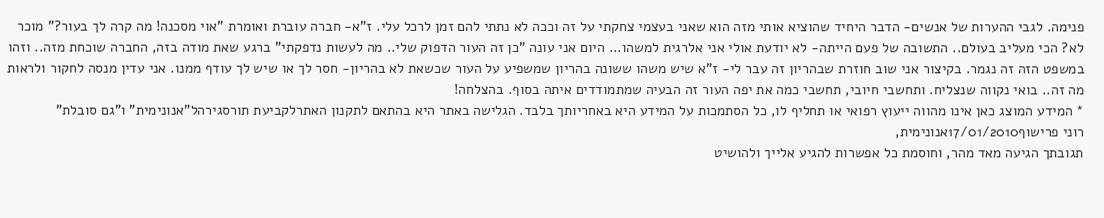פנימה. לגבי ההערות של אנשים- הדבר היחיד שהוציא אותי מזה הוא שאני בעצמי צחקתי על זה וככה לא נתתי להם זמן לרכל עלי. ז"א- חברה עוברת ואומרת "אוי מסכנה! מה קרה לך בעור?" מוכר לא? הכי מעליב בעולם.. התשובה של פעם הייתה- לא יודעת אולי אני אלרגית למשהו... היום אני עונה "כן זה העור הדפוק שלי.. מה לעשות נדפקתי" ברגע שאת מודה בזה, החברה שוכחת מזה.. וזהו במשפט הזה זה נגמר. בקיצור אני שוב חוזרת שבהריון זה עבר לי- ז"א שיש משהו ששונה בהריון שמשפיע על העור שכשאת לא בהריון- חסר לך או שיש לך עודף ממנו. אני עדין מנסה לחקור ולראות מה זה.. בואי נקווה שנצליח. ותחשבי חיובי, תחשבי כמה את יפה העור זה הבעיה שמתמודדים איתה בסוף. בהצלחה!
* המידע המוצג כאן אינו מהווה ייעוץ רפואי או תחליף לו, כל הסתמכות על המידע היא באחריותך בלבד. הגלישה באתר היא בהתאם לתקנון האתרלקביעת תורסגירהל"אנונימית" ו"גם סובלת"
רוני פרישוף17/01/2010אנונימית,
תגובתך הגיעה מאד מהר, וחוסמת כל אפשרות להגיע אלייך ולהושיט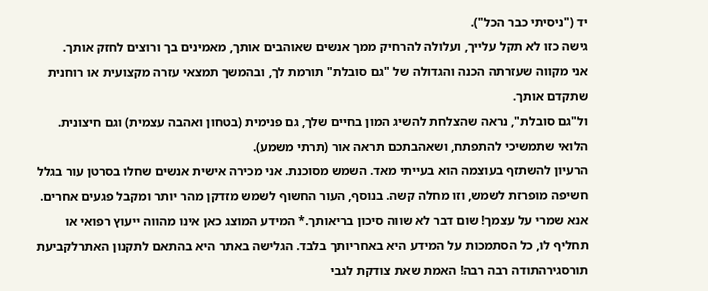יד ("ניסיתי כבר הכל").
גישה כזו לא תקל עלייך, ועלולה להרחיק ממך אנשים שאוהבים אותך, מאמינים בך ורוצים לחזק אותך.
אני מקווה שעזרתה הכנה והגדולה של "גם סובלת" תורמת לך, ובהמשך תמצאי עזרה מקצועית או רוחנית שתקדם אותך.
ול"גם סובלת", נראה שהצלחת להשיג המון בחיים שלך, גם פנימית (בטחון ואהבה עצמית) וגם חיצונית. הלואי שתמשיכי להתפתח, ושאהבתכם תראה אור (תרתי משמע).
הרעיון להשתזף בעוצמה הוא בעייתי מאד. השמש מסוכנת. אני מכירה אישית אנשים שחלו בסרטן עור בגלל חשיפה מופרזת לשמש, וזו מחלה קשה. בנוסף, העור החשוף לשמש מזדקן מהר יותר ומקבל פגעים אחרים. אנא שמרי על עצמך! שום דבר לא שווה סיכון בריאותך.* המידע המוצג כאן אינו מהווה ייעוץ רפואי או תחליף לו, כל הסתמכות על המידע היא באחריותך בלבד. הגלישה באתר היא בהתאם לתקנון האתרלקביעת תורסגירהתודה רבה רבה! האמת שאת צודקת לגבי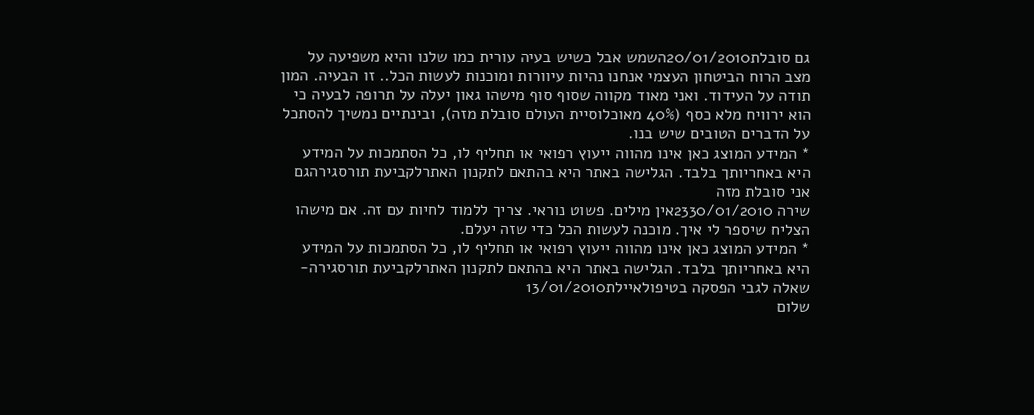גם סובלת20/01/2010השמש אבל כשיש בעיה עורית כמו שלנו והיא משפיעה על מצב הרוח הביטחון העצמי אנחנו נהיות עיוורות ומוכנות לעשות הכל.. זו הבעיה. המון תודה על העידוד. ואני מאוד מקווה שסוף סוף מישהו גאון יעלה על תרופה לבעיה כי הוא ירוויח מלא כסף (40% מאוכלוסיית העולם סובלת מזה), ובינתיים נמשיך להסתכל על הדברים הטובים שיש בנו.
* המידע המוצג כאן אינו מהווה ייעוץ רפואי או תחליף לו, כל הסתמכות על המידע היא באחריותך בלבד. הגלישה באתר היא בהתאם לתקנון האתרלקביעת תורסגירהגם אני סובלת מזה
שירה 2330/01/2010אין מילים. פשוט נוראי. צריך ללמוד לחיות עם זה. אם מישהו הצליח שיספר לי איך. מוכנה לעשות הכל כדי שזה יעלם.
* המידע המוצג כאן אינו מהווה ייעוץ רפואי או תחליף לו, כל הסתמכות על המידע היא באחריותך בלבד. הגלישה באתר היא בהתאם לתקנון האתרלקביעת תורסגירה- שאלה לגבי הפסקה בטיפולאיילת13/01/2010
שלום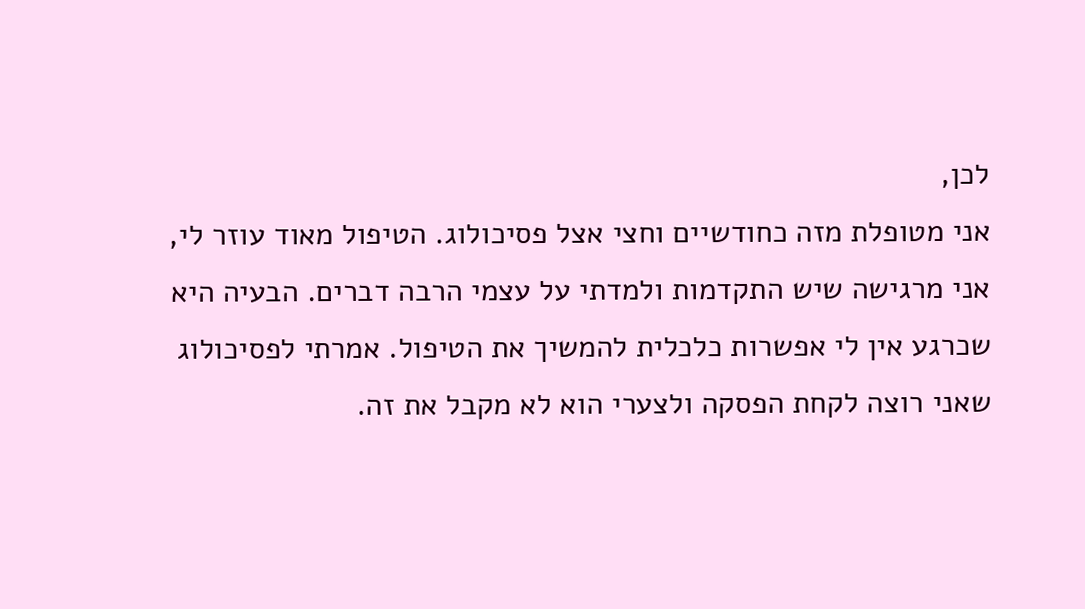לכן,
אני מטופלת מזה כחודשיים וחצי אצל פסיכולוג. הטיפול מאוד עוזר לי, אני מרגישה שיש התקדמות ולמדתי על עצמי הרבה דברים. הבעיה היא שכרגע אין לי אפשרות כלכלית להמשיך את הטיפול. אמרתי לפסיכולוג שאני רוצה לקחת הפסקה ולצערי הוא לא מקבל את זה.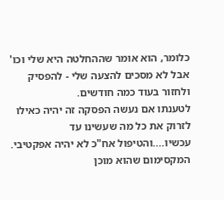כלומר, הוא אומר שההחלטה היא שלי וכו' אבל לא מסכים להצעה שלי - להפסיק ולחזור בעוד כמה חודשים.
לטענתו אם נעשה הפסקה זה יהיה כאילו לזרוק את כל מה שעשינו עד עכשיו....והטיפול אח"כ לא יהיה אפקטיבי. המקסימום שהוא מוכן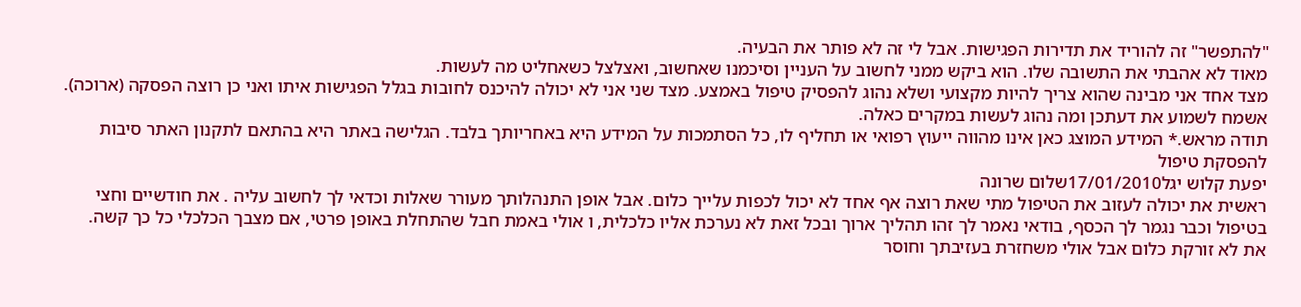"להתפשר" זה להוריד את תדירות הפגישות. אבל לי זה לא פותר את הבעיה.
מאוד לא אהבתי את התשובה שלו. הוא ביקש ממני לחשוב על העניין וסיכמנו שאחשוב, ואצלצל כשאחליט מה לעשות.
מצד אחד אני מבינה שהוא צריך להיות מקצועי ושלא נהוג להפסיק טיפול באמצע. מצד שני אני לא יכולה להיכנס לחובות בגלל הפגישות איתו ואני כן רוצה הפסקה (ארוכה).
אשמח לשמוע את דעתכן ומה נהוג לעשות במקרים כאלה.
תודה מראש.* המידע המוצג כאן אינו מהווה ייעוץ רפואי או תחליף לו, כל הסתמכות על המידע היא באחריותך בלבד. הגלישה באתר היא בהתאם לתקנון האתר סיבות להפסקת טיפול
יפעת קלוש יגל17/01/2010שלום שרונה
ראשית את יכולה לעזוב את הטיפול מתי שאת רוצה אף אחד לא יכול לכפות עלייך כלום. אבל אופן התנהלותך מעורר שאלות וכדאי לך לחשוב עליה . את חודשיים וחצי בטיפול וכבר נגמר לך הכסף, בודאי נאמר לך זהו תהליך ארוך ובכל זאת לא נערכת אליו כלכלית, ו אולי באמת חבל שהתחלת באופן פרטי, אם מצבך הכלכלי כל כך קשה.
את לא זורקת כלום אבל אולי משחזרת בעזיבתך וחוסר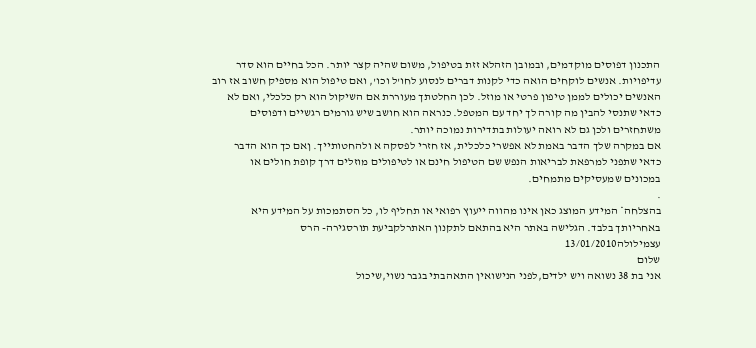התכנון דפוסים מוקדמים, ובמובן הזהלא זזת בטיפול, משום שהיה קצר יותר. הכל בחיים הוא סדר עדיפויות. אנשים לוקחים הואה כדי לקנות דברים לנסוע לחו'ל וכו', ואם טיפול הוא מספיק חשוב אז רוב האנשים יכולים לממן טיפון פרטי או מוזל. לכן החלטתך מעוררת אם השיקול הוא רק כלכלי, ואם לא כדאי שתנסי להבין מה קורה לך יחד עם המטפל. כנראה הוא חושב שיש גורמים רגשיים ודפוסים משתחזרים ולכן גם לא רואה יעולות בתדירות נמוכה יותר.
אם במקרה שלך הדבר באמת לא אפשרי כלכלית, אז חזרי לפסקה א ולהחטותייך. ןאם כך הוא הדבר כדאי שתפני למרפאת לבריאות הנפש שם הטיפול חינם או לטיפולים מוזלים דרך קופת חולים או במכונים שמעסיקים מתמחים.
.
בהצלחה* המידע המוצג כאן אינו מהווה ייעוץ רפואי או תחליף לו, כל הסתמכות על המידע היא באחריותך בלבד. הגלישה באתר היא בהתאם לתקנון האתרלקביעת תורסגירה- הרס עצמילולה13/01/2010
שלום
אני בת 38 נשואה ויש ילדים,לפני הנישואין התאהבתי בגבר נשוי,שיכול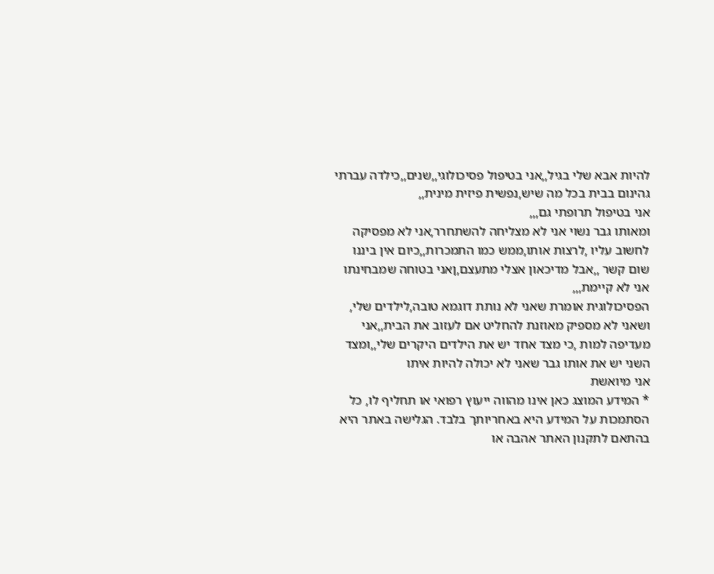להיות אבא שלי בגיל,,אני בטיפול פסיכולוגי,,שנים,,כילדה עברתי גהינום בבית בכל מה שיש,נפשית פיזית מינית,,
אני בטיפול תרופתי גם,,,
ומאותו גבר נשוי אני לא מצליחה להשתחרר,אני לא מפסיקה לחשוב עליו ,לרצות אותו,ממש כמו התמכרות,,כיום אין ביננו שום קשר ,,אבל מדיכאון אצלי מתעצם,ןאני בטוחה שמבחינתו אני לא קיימת,,,
הפסיכולוגית אומרת שאני לא נותת דוגמא טובה,לילדים שלי, ושאני לא מספיק מאוזנת להחליט אם לעזוב את הבית,,אני מעדיפה למות ,כי מצד אחד יש את הילדים היקרים שלי,,ומצד השני יש את אותו גבר שאני לא יכולה להיות איתו
אני מיואשת
* המידע המוצג כאן אינו מהווה ייעוץ רפואי או תחליף לו, כל הסתמכות על המידע היא באחריותך בלבד. הגלישה באתר היא בהתאם לתקנון האתר אהבה או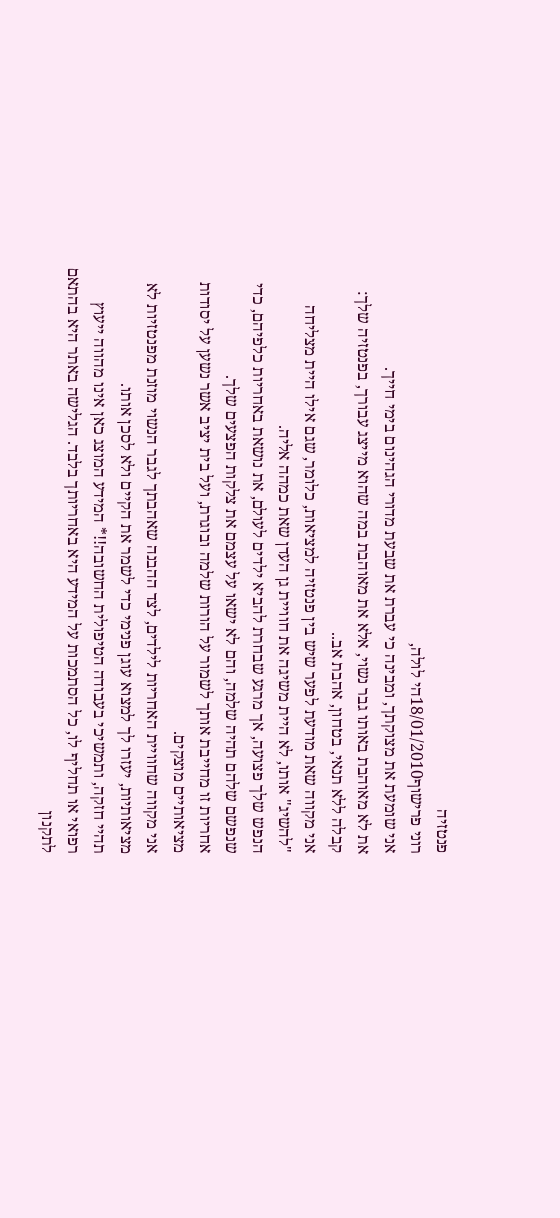פנטזיה
רוני פרישוף18/01/2010הי לולה,
אני שומעת את מצוקתך, ומבינה כי עברת את שבעת מדורי הגהינום בימי חייך.
את לא מאוהבת באותו גבר נשוי, אלא את מאוהבת במה שהוא מייצג עבורך, בפנטזיה שלך: קבלה ללא תנאי, בטחון, אהבת אב..
אני מקווה שאת מודעת לפער שיש בין פנטזיה למציאות, כלומר, שגם אילו היית מצליחה "להשיג" אותו, לא היית משיגה את חוויית גן העדן שאת כמהה אליה.
הנפש שלך פצועה, אך מרגע שבחרת להביא ילדים לעולם, את נושאת באחריות כלפיהם, כדי שנפשם שלהם תהיה שלמה, והם לא ישאו על עצמם את צלקות הפצעים שלך.
אחריות זו מחייבת אותך לשמור על הורות שלמה ובוגרת, ועל בית יציב אשר נשען על יסודות מציאותיים מוצקים.
אני מקווה שחוויית האחריות לילדים, לצד ההבנה שאהבתך לגבר הנשוי מוזנת מפנטזיות לא מציאותיות, יעזרו לך למצוא עוגן פנימי כדי לשמר את הקיים ולא לסכן אותו.
תהיי חזקה, ותמשיכי בעבודה הטיפולית החשובה!!* המידע המוצג כאן אינו מהווה ייעוץ רפואי או תחליף לו, כל הסתמכות על המידע היא באחריותך בלבד. הגלישה באתר היא בהתאם לתקנון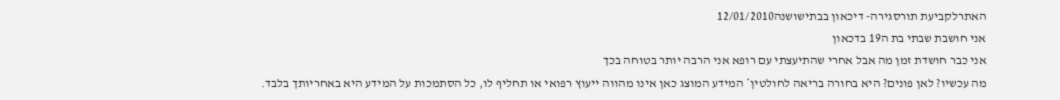האתרלקביעת תורסגירה- דיכאון בבתישושנה12/01/2010
אני חושבת שבתי בת ה19 בדכאון
אני כבר חושדת זמן מה אבל אחרי שהתיעצתי עם רופא אני הרבה יותר בטוחה בכך
מה עכשיו? לאן פונים? היא בחורה בריאה לחולטין* המידע המוצג כאן אינו מהווה ייעוץ רפואי או תחליף לו, כל הסתמכות על המידע היא באחריותך בלבד.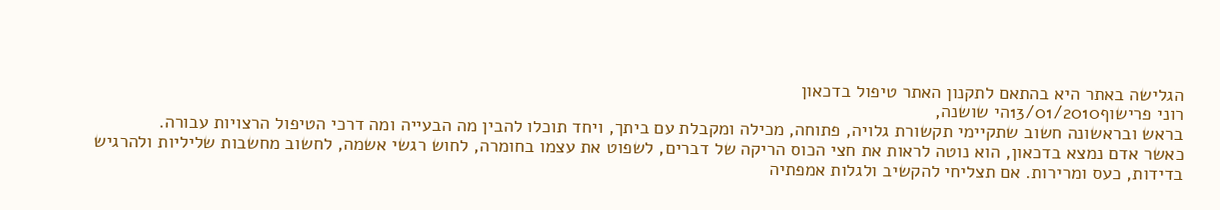הגלישה באתר היא בהתאם לתקנון האתר טיפול בדכאון
רוני פרישוף13/01/2010הי שושנה,
בראש ובראשונה חשוב שתקיימי תקשורת גלויה, פתוחה, מכילה ומקבלת עם ביתך, ויחד תוכלו להבין מה הבעייה ומה דרכי הטיפול הרצויות עבורה.
כאשר אדם נמצא בדכאון, הוא נוטה לראות את חצי הכוס הריקה של דברים, לשפוט את עצמו בחומרה, לחוש רגשי אשמה, לחשוב מחשבות שליליות ולהרגיש בדידות, כעס ומרירות. אם תצליחי להקשיב ולגלות אמפתיה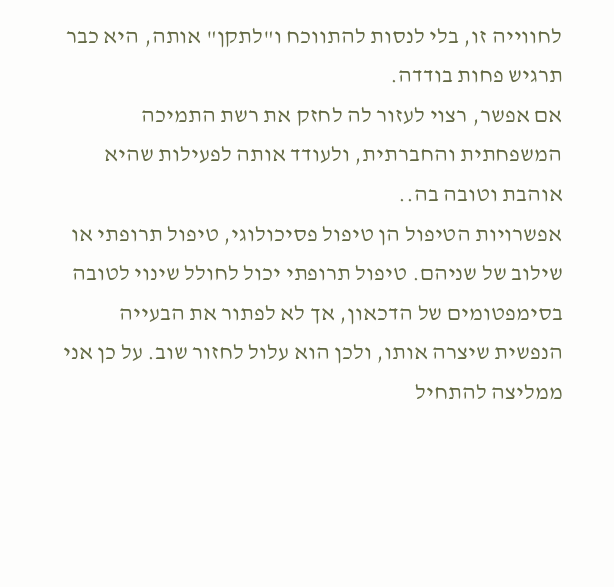לחווייה זו, בלי לנסות להתווכח ו"לתקן" אותה, היא כבר תרגיש פחות בודדה.
אם אפשר, רצוי לעזור לה לחזק את רשת התמיכה המשפחתית והחברתית, ולעודד אותה לפעילות שהיא אוהבת וטובה בה..
אפשרויות הטיפול הן טיפול פסיכולוגי, טיפול תרופתי או שילוב של שניהם. טיפול תרופתי יכול לחולל שינוי לטובה בסימפטומים של הדכאון, אך לא לפתור את הבעייה הנפשית שיצרה אותו, ולכן הוא עלול לחזור שוב. על כן אני ממליצה להתחיל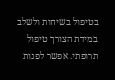בטיפול בשיחות ולשלב במידת הצורך טיפול תרופתי. אפשר לפנות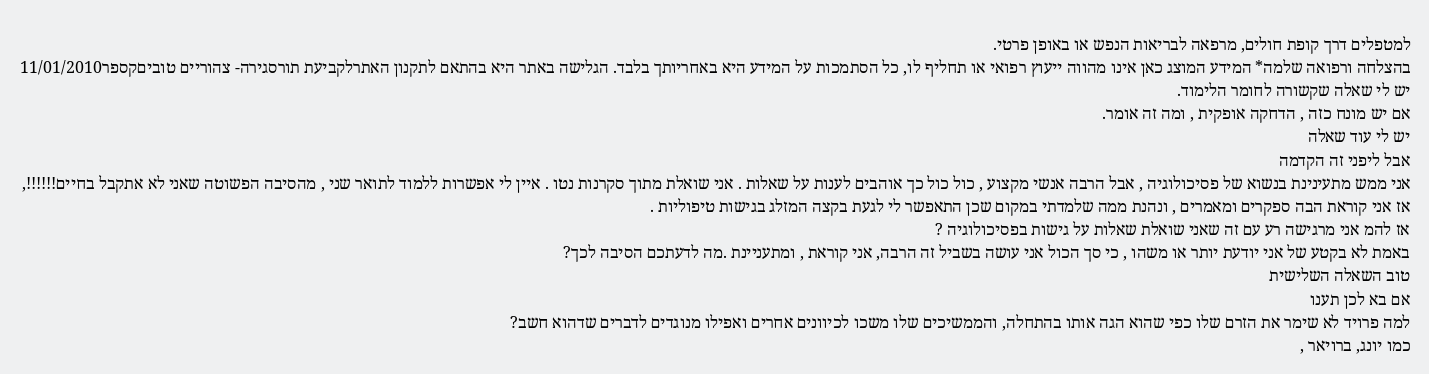למטפלים דרך קופת חולים, מרפאה לבריאות הנפש או באופן פרטי.
בהצלחה ורפואה שלמה* המידע המוצג כאן אינו מהווה ייעוץ רפואי או תחליף לו, כל הסתמכות על המידע היא באחריותך בלבד. הגלישה באתר היא בהתאם לתקנון האתרלקביעת תורסגירה- צהוריים טוביםקספר11/01/2010
יש לי שאלה שקשורה לחומר הלימוד.
אם יש מונח כזה , הדחקה אופקית , ומה זה אומר.
יש לי עוד שאלה
אבל ליפני זה הקדמה
אני ממש מתעינינת בנשוא של פסיכולוגיה , אבל הרבה אנשי מקצוע , כול כול כך אוהבים לענות על שאלות . אני שואלת מתוך סקרנות נטו . איין לי אפשרות ללמוד לתואר שני , מהסיבה הפשוטה שאני לא אתקבל בחיים!!!!!!, אז אני קוראת הבה ספקרים ומאמרים , ונהנת ממה שלמדתי במקום שכן התאפשר לי לגעת בקצה המזלג בגישות טיפוליות .
אז להמ אני מרגישה רע עם זה שאני שואלת שאלות על גישות בפסיכולוגיה ?
באמת לא בקטע של אני יודעת יותר או משהו , כי סך הכול אני עושה בשביל זה הרבה, אני קוראת , ומתעניינת .מה לדעתכם הסיבה לכך?
טוב השאלה השלישית
אם בא לכן תענו
למה פרויד לא שימר את הזרם שלו כפי שהוא הגה אותו בהתחלה, והממשיכים שלו משכו לכיוונים אחרים ואפילו מנוגדים לדברים שדהוא חשב?
כמו יונג, ברויאר ,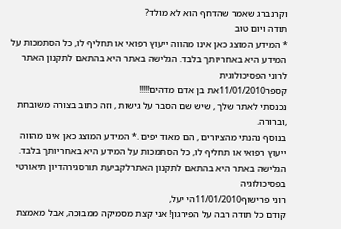וקרנברג שאמר שהדחף הוא לא מולד?
תודה ויום טוב
* המידע המוצג כאן אינו מהווה ייעוץ רפואי או תחליף לו, כל הסתמכות על המידע היא באחריותך בלבד. הגלישה באתר היא בהתאם לתקנון האתר לרוני הפסיכולוגית
קספר11/01/2010את בן אדם מדהים!!!!!
נכנסתי לאתר שלך , שיש שם הסבר על גישות , וזה כתוב בצורה משובחת ,וברורה.
בנוסף נהנתי מהציורים , הם מאוד יפים .* המידע המוצג כאן אינו מהווה ייעוץ רפואי או תחליף לו, כל הסתמכות על המידע היא באחריותך בלבד. הגלישה באתר היא בהתאם לתקנון האתרלקביעת תורסגירהדיון תיאורטי בפסיכולוגיה
רוני פרישוף11/01/2010הי יעל,
קודם כל תודה רבה על הפירגון! אני קצת מסמיקה ממבוכה, אבל מאמצת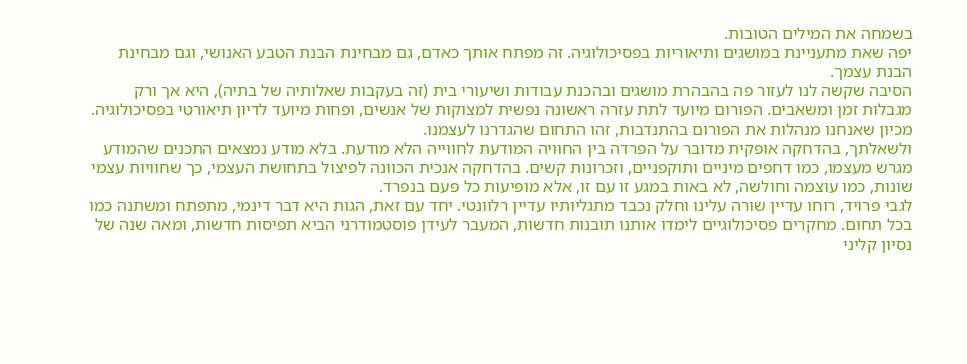בשמחה את המילים הטובות.
יפה שאת מתעניינת במושגים ותיאוריות בפסיכולוגיה. זה מפתח אותך כאדם, גם מבחינת הבנת הטבע האנושי, וגם מבחינת הבנת עצמך.
הסיבה שקשה לנו לעזור פה בהבהרת מושגים ובהכנת עבודות ושיעורי בית (זה בעקבות שאלותיה של בתיה), היא אך ורק מגבלות זמן ומשאבים. הפורום מיועד לתת עזרה ראשונה נפשית למצוקות של אנשים, ופחות מיועד לדיון תיאורטי בפסיכולוגיה. מכיון שאנחנו מנהלות את הפורום בהתנדבות, זהו התחום שהגדרנו לעצמנו.
ולשאלתך, בהדחקה אופקית מדובר על הפרדה בין החוויה המודעת לחווייה הלא מודעת. בלא מודע נמצאים התכנים שהמודע מגרש מעצמו, כמו דחפים מיניים ותוקפניים, וזכרונות קשים. בהדחקה אנכית הכוונה לפיצול בתחושת העצמי, כך שחוויות עצמי שונות, כמו עוצמה וחולשה, לא באות במגע זו עם זו, אלא מופיעות כל פעם בנפרד.
לגבי פרויד, רוחו עדיין שורה עלינו וחלק נכבד מתגליותיו עדיין רלוונטי. יחד עם זאת, הגות היא דבר דינמי, מתפתח ומשתנה כמו בכל תחום. מחקרים פסיכולוגיים לימדו אותנו תובנות חדשות, המעבר לעידן פוסטמודרני הביא תפיסות חדשות, ומאה שנה של נסיון קליני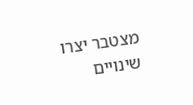מצטבר יצרו שינויים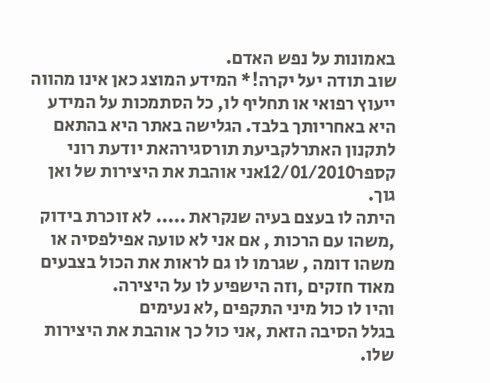באמונות על נפש האדם.
שוב תודה יעל יקרה!* המידע המוצג כאן אינו מהווה ייעוץ רפואי או תחליף לו, כל הסתמכות על המידע היא באחריותך בלבד. הגלישה באתר היא בהתאם לתקנון האתרלקביעת תורסגירהאת יודעת רוני
קספר12/01/2010אני אוהבת את היצירות של ואן גוך.
היתה לו בעצם בעיה שנקראת ..... לא זוכרת בידוק ,משהו עם הרכות , אם אני לא טועה אפילפסיה או משהו דומה , שגרמו לו גם לראות את הכול בצבעים מאוד חזקים ,וזה הישפיע לו על היצירה.
והיו לו כול מיני התקפים ,לא נעימים
בגלל הסיבה הזאת ,אני כול כך אוהבת את היצירות שלו.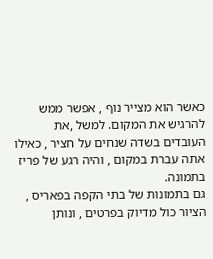כאשר הוא מצייר נוף , אפשר ממש להרגיש את המקום. למשל ,את העובדים בשדה שנחים על חציר , כאילו אתה עברת במקום , והיה רגע של פריז בתמונה.
גם בתמונות של בתי הקפה בפאריס , הציור כול מדיוק בפרטים , ונותן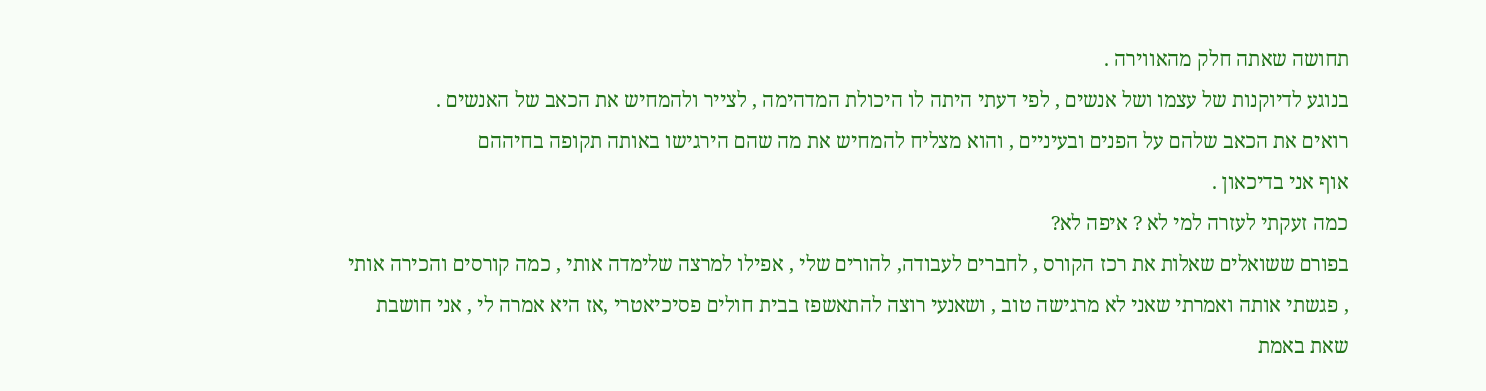תחושה שאתה חלק מהאווירה .
בנוגע לדיוקנות של עצמו ושל אנשים , לפי דעתי היתה לו היכולת המדהימה , לצייר ולהמחיש את הכאב של האנשים .
רואים את הכאב שלהם על הפנים ובעיניים , והוא מצליח להמחיש את מה שהם הירגישו באותה תקופה בחיההם
אוף אני בדיכאון .
כמה זעקתי לעזרה למי לא ? איפה לא?
בפורם ששואלים שאלות את רכז הקורס , לחברים לעבודה, להורים שלי , אפילו למרצה שלימדה אותי , כמה קורסים והכירה אותי , פגשתי אותה ואמרתי שאני לא מרגישה טוב , ושאנעי רוצה להתאשפז בבית חולים פסיכיאטרי ,אז היא אמרה לי , אני חושבת שאת באמת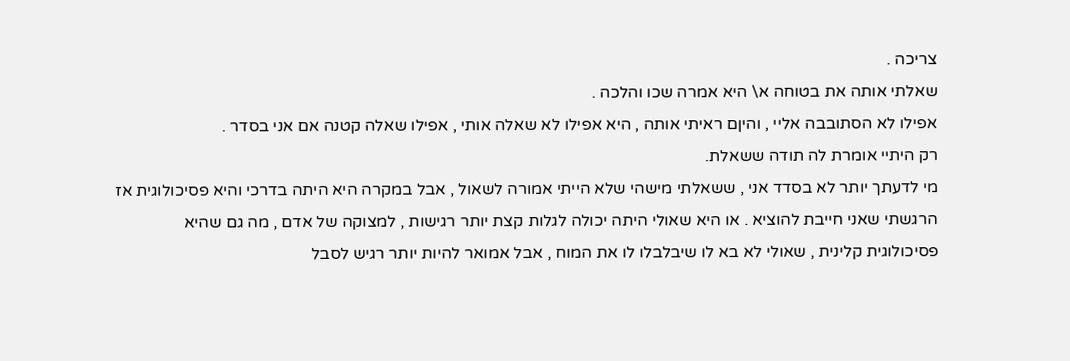צריכה .
שאלתי אותה את בטוחה א\ היא אמרה שכו והלכה .
אפילו לא הסתובבה אליי , והיןם ראיתי אותה , היא אפילו לא שאלה אותי , אפילו שאלה קטנה אם אני בסדר .
רק היתיי אומרת לה תודה ששאלת.
מי לדעתך יותר לא בסדד אני , ששאלתי מישהי שלא הייתי אמורה לשאול , אבל במקרה היא היתה בדרכי והיא פסיכולוגית אז הרגשתי שאני חייבת להוציא . או היא שאולי היתה יכולה לגלות קצת יותר רגישות , למצוקה של אדם , מה גם שהיא פסיכולוגית קלינית , שאולי לא בא לו שיבלבלו לו את המוח , אבל אמואר להיות יותר רגיש לסבל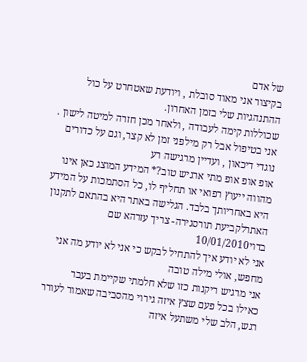של אדם
בקיצור אני מאוד סובלת , ויודעת שאטחרט על כול ההתנהגיות שלי בזמן האחרון.
שכוללות קימה לעבודה , ולאחר מכן חזרה למיטה לישון .
אני בטיפול אבל רק מילפני זמן לא קצר, וגם על כדורים נוגדי דיכאון , ועדיין מרגישה רע
אופ אופ אופ מתי ארגיש טוב?* המידע המוצג כאן אינו מהווה ייעוץ רפואי או תחליף לו, כל הסתמכות על המידע היא באחריותך בלבד. הגלישה באתר היא בהתאם לתקנון האתרלקביעת תורסגירה- צריך עזרהא שם בדוי10/01/2010
אני לא יודע איך להתחיל לבקש כי אני לא יודע מה אני מחפש, אולי מילה טובה
אני מרגיש ריקנות כזו שלא חלמתי שקיימת בעבר
כאילו בכל פעם שצץ איזה גירוי מהסביבה שאמור לעורר רגש, הלב שלי משתעל איזה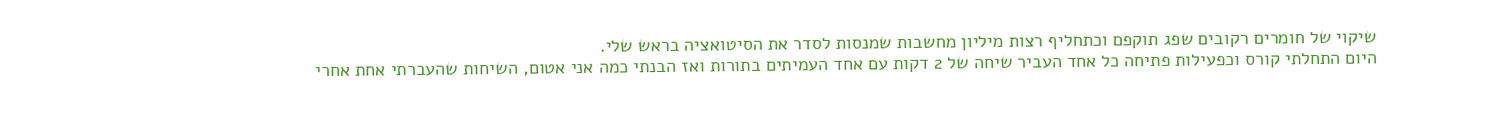שיקוי של חומרים רקובים שפג תוקפם וכתחליף רצות מיליון מחשבות שמנסות לסדר את הסיטואציה בראש שלי.
היום התחלתי קורס וכפעילות פתיחה כל אחד העביר שיחה של 2 דקות עם אחד העמיתים בתורות ואז הבנתי כמה אני אטום, השיחות שהעברתי אחת אחרי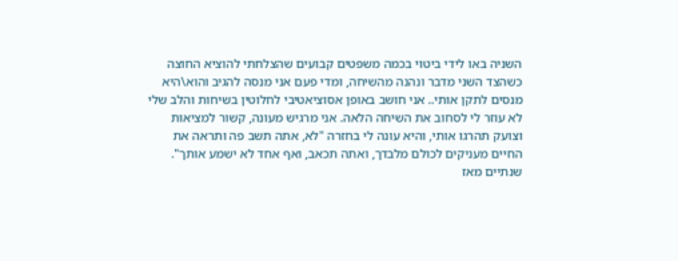השניה באו לידי ביטוי בכמה משפטים קבועים שהצלחתי להוציא החוצה כשהצד השני מדבר ונהנה מהשיחה, ומדי פעם אני מנסה להגיב והוא\היא מנסים לתקן אותי.. אני חושב באופן אסוציאטיבי לחלוטין בשיחות והלב שלי לא עוזר לי לסחוב את השיחה הלאה. אני מרגיש מעונה, קשור למציאות וצועק תהרגו אותי, והיא עונה לי בחזרה "לא, אתה תשב פה ותראה את החיים מעניקים לכולם מלבדך, ואתה תכאב, ואף אחד לא ישמע אותך".
שנתיים מאז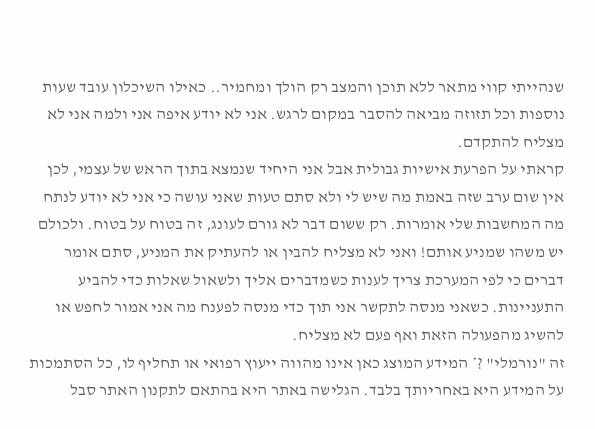שנהייתי קווי מתאר ללא תוכן והמצב רק הולך ומחמיר.. כאילו השיכלון עובד שעות נוספות וכל תזוזה מביאה להסבר במקום לרגש. אני לא יודע איפה אני ולמה אני לא מצליח להתקדם.
קראתי על הפרעת אישיות גבולית אבל אני היחיד שנמצא בתוך הראש של עצמי, לכן אין שום ערב שזה באמת מה שיש לי ולא סתם טעות שאני עושה כי אני לא יודע לנתח מה המחשבות שלי אומרות. רק ששום דבר לא גורם לעונג, זה בטוח על בטוח. ולכולם יש משהו שמניע אותם! ואני לא מצליח להבין או להעתיק את המניע, סתם אומר דברים כי לפי המערכת צריך לענות כשמדברים אליך ולשאול שאלות כדי להביע התעניינות. כשאני מנסה לתקשר אני תוך כדי מנסה לפענח מה אני אמור לחפש או להשיג מהפעולה הזאת ואף פעם לא מצליח.
זה "נורמלי" ?* המידע המוצג כאן אינו מהווה ייעוץ רפואי או תחליף לו, כל הסתמכות על המידע היא באחריותך בלבד. הגלישה באתר היא בהתאם לתקנון האתר סבל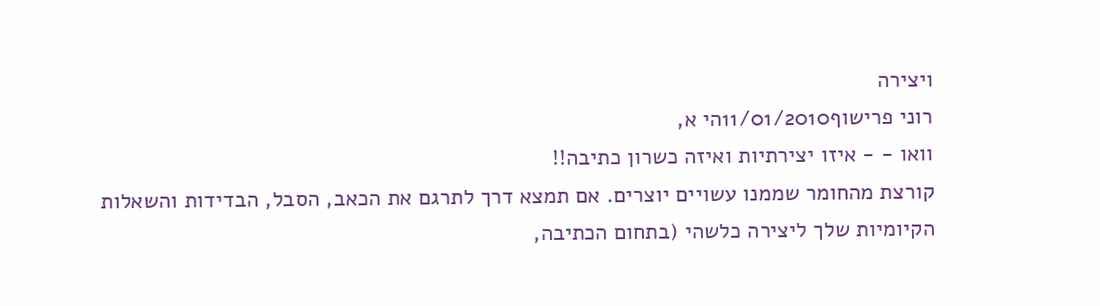ויצירה
רוני פרישוף11/01/2010הי א,
וואו - - איזו יצירתיות ואיזה כשרון כתיבה!!
קורצת מהחומר שממנו עשויים יוצרים. אם תמצא דרך לתרגם את הכאב, הסבל, הבדידות והשאלות הקיומיות שלך ליצירה כלשהי (בתחום הכתיבה,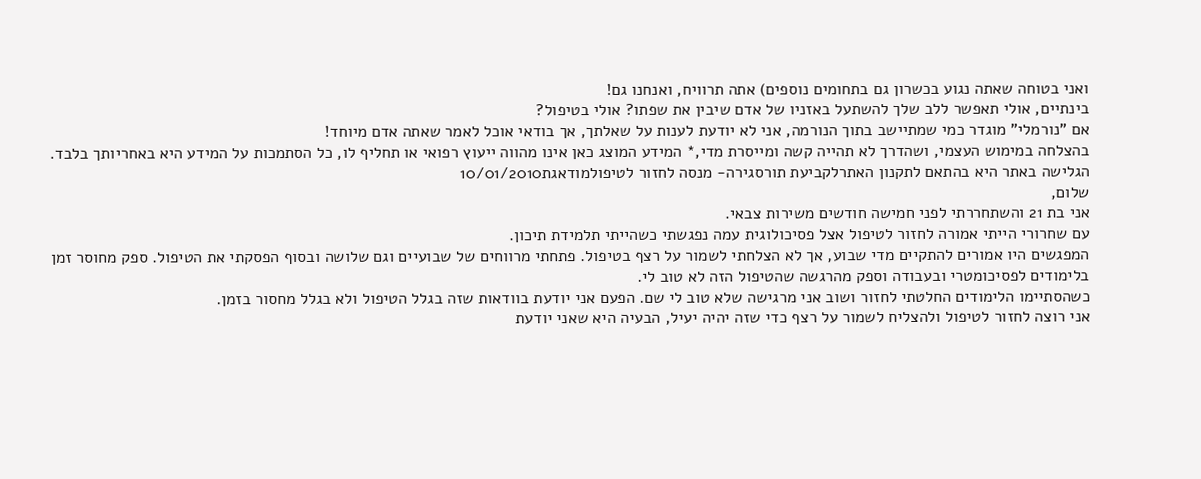ואני בטוחה שאתה נגוע בכשרון גם בתחומים נוספים) אתה תרוויח, ואנחנו גם!
בינתיים, אולי תאפשר ללב שלך להשתעל באזניו של אדם שיבין את שפתו? אולי בטיפול?
אם "נורמלי" מוגדר כמי שמתיישב בתוך הנורמה, אני לא יודעת לענות על שאלתך, אך בודאי אוכל לאמר שאתה אדם מיוחד!
בהצלחה במימוש העצמי, ושהדרך לא תהייה קשה ומייסרת מדי,* המידע המוצג כאן אינו מהווה ייעוץ רפואי או תחליף לו, כל הסתמכות על המידע היא באחריותך בלבד. הגלישה באתר היא בהתאם לתקנון האתרלקביעת תורסגירה- מנסה לחזור לטיפולמודאגת10/01/2010
שלום,
אני בת 21 והשתחררתי לפני חמישה חודשים משירות צבאי.
עם שחרורי הייתי אמורה לחזור לטיפול אצל פסיכולוגית עמה נפגשתי כשהייתי תלמידת תיכון.
המפגשים היו אמורים להתקיים מדי שבוע, אך לא הצלחתי לשמור על רצף בטיפול. פתחתי מרווחים של שבועיים וגם שלושה ובסוף הפסקתי את הטיפול. ספק מחוסר זמן בלימודים לפסיכומטרי ובעבודה וספק מהרגשה שהטיפול הזה לא טוב לי.
כשהסתיימו הלימודים החלטתי לחזור ושוב אני מרגישה שלא טוב לי שם. הפעם אני יודעת בוודאות שזה בגלל הטיפול ולא בגלל מחסור בזמן.
אני רוצה לחזור לטיפול ולהצליח לשמור על רצף כדי שזה יהיה יעיל, הבעיה היא שאני יודעת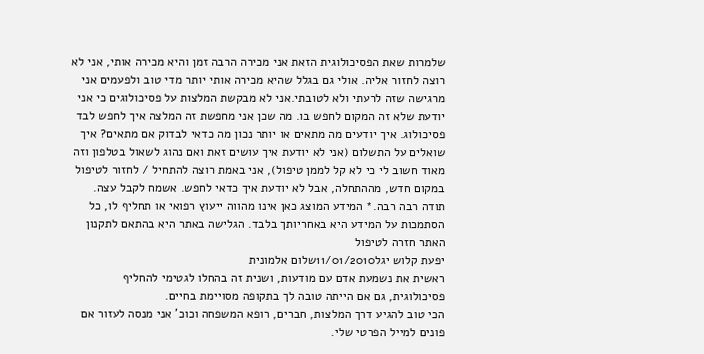שלמרות שאת הפסיכולוגית הזאת אני מכירה הרבה זמן והיא מכירה אותי, אני לא רוצה לחזור אליה. אולי גם בגלל שהיא מכירה אותי יותר מדי טוב ולפעמים אני מרגישה שזה לרעתי ולא לטובתי.אני לא מבקשת המלצות על פסיכולוגים כי אני יודעת שלא זה המקום לחפש בו. מה שכן אני מחפשת זה המלצה איך לחפש לבד פסיכולוג. איך יודעים מה מתאים או יותר נכון מה כדאי לבדוק אם מתאים? איך שואלים על התשלום (אני לא יודעת איך עושים זאת ואם נהוג לשאול בטלפון וזה מאוד חשוב לי כי לא קל לממן טיפול), אני באמת רוצה להתחיל / לחזור לטיפול במקום חדש, מההתחלה, אבל לא יודעת איך כדאי לחפש. אשמח לקבל עצה.
תודה רבה רבה.* המידע המוצג כאן אינו מהווה ייעוץ רפואי או תחליף לו, כל הסתמכות על המידע היא באחריותך בלבד. הגלישה באתר היא בהתאם לתקנון האתר חזרה לטיפול
יפעת קלוש יגל11/01/2010שלום אלמונית
ראשית את נשמעת אדם עם מודעות, ושנית זה בהחלו לגטימי להחליף פסיכולוגית, גם אם הייתה טובה לך בתקופה מסויימת בחיים.
הכי טוב להגיע דרך המלצות, חברים, רופא המשפחה וכוכ' אני מנסה לעזור אם פונים למייל הפרטי שלי.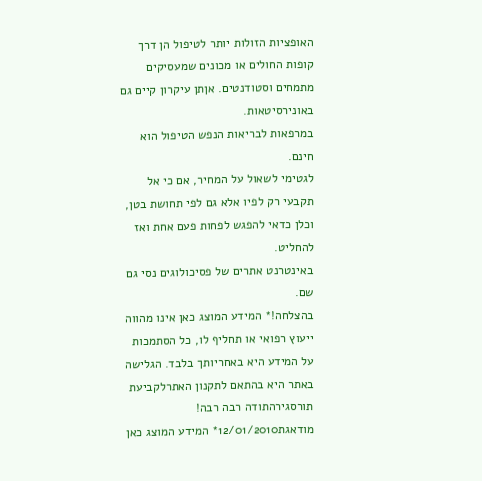האופציות הזולות יותר לטיפול הן דרך קופות החולים או מכונים שמעסיקים מתמחים וסטודנטים. אןתן עיקרון קיים גם באונירסיטאות.
במרפאות לבריאות הנפש הטיפול הוא חינם.
לגטימי לשאול על המחיר, אם כי אל תקבעי רק לפיו אלא גם לפי תחושת בטן, וכלן כדאי להפגש לפחות פעם אחת ואז להחליט.
באינטרנט אתרים של פסיכולוגים נסי גם שם.
בהצלחה!* המידע המוצג כאן אינו מהווה ייעוץ רפואי או תחליף לו, כל הסתמכות על המידע היא באחריותך בלבד. הגלישה באתר היא בהתאם לתקנון האתרלקביעת תורסגירהתודה רבה רבה!
מודאגת12/01/2010* המידע המוצג כאן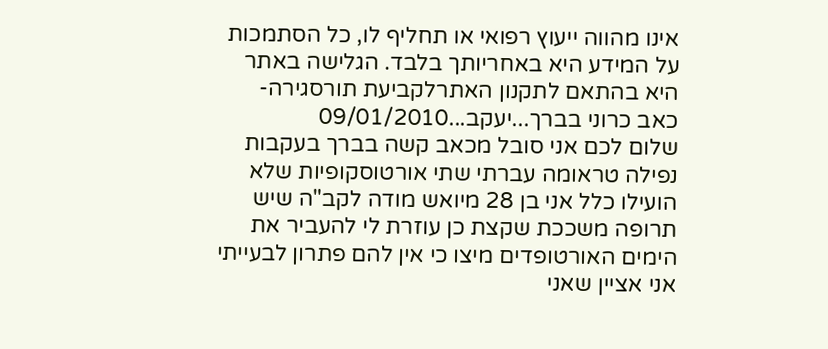אינו מהווה ייעוץ רפואי או תחליף לו, כל הסתמכות על המידע היא באחריותך בלבד. הגלישה באתר היא בהתאם לתקנון האתרלקביעת תורסגירה- כאב כרוני בברך...יעקב...09/01/2010
שלום לכם אני סובל מכאב קשה בברך בעקבות נפילה טראומה עברתי שתי אורטוסקופיות שלא הועילו כלל אני בן 28 מיואש מודה לקב"ה שיש תרופה משככת שקצת כן עוזרת לי להעביר את הימים האורטופדים מיצו כי אין להם פתרון לבעייתי אני אציין שאני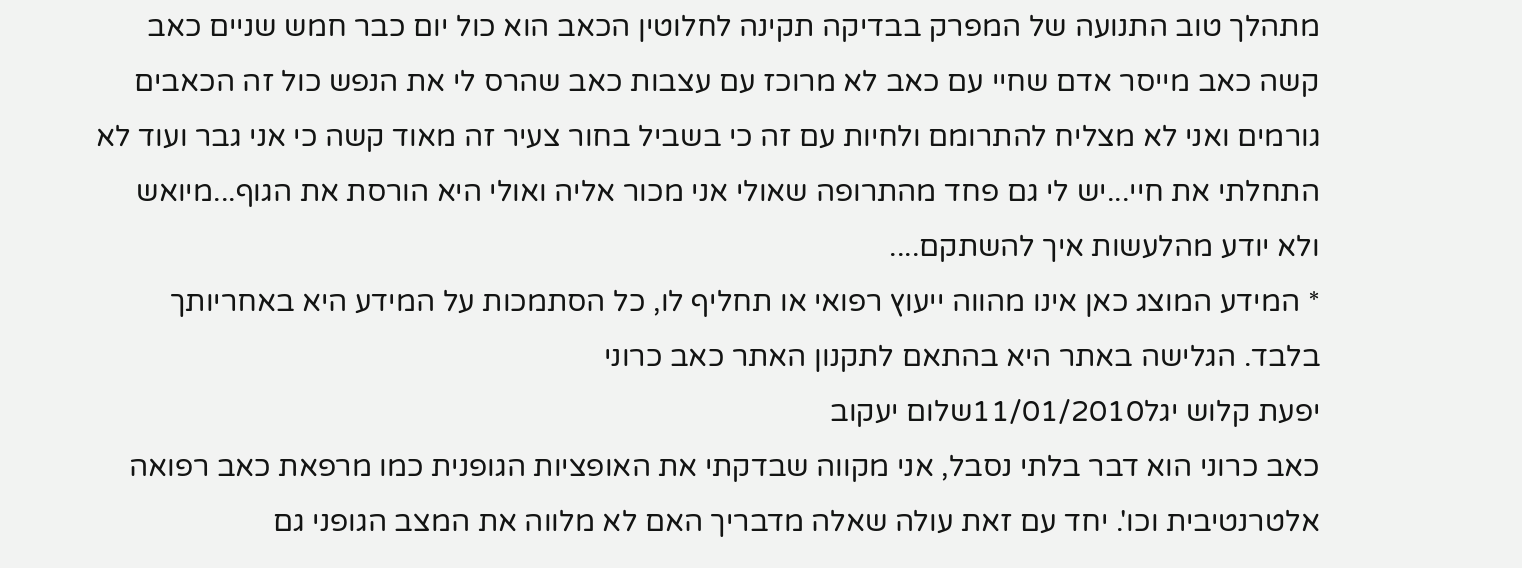מתהלך טוב התנועה של המפרק בבדיקה תקינה לחלוטין הכאב הוא כול יום כבר חמש שניים כאב קשה כאב מייסר אדם שחיי עם כאב לא מרוכז עם עצבות כאב שהרס לי את הנפש כול זה הכאבים גורמים ואני לא מצליח להתרומם ולחיות עם זה כי בשביל בחור צעיר זה מאוד קשה כי אני גבר ועוד לא התחלתי את חיי...יש לי גם פחד מהתרופה שאולי אני מכור אליה ואולי היא הורסת את הגוף...מיואש ולא יודע מהלעשות איך להשתקם....
* המידע המוצג כאן אינו מהווה ייעוץ רפואי או תחליף לו, כל הסתמכות על המידע היא באחריותך בלבד. הגלישה באתר היא בהתאם לתקנון האתר כאב כרוני
יפעת קלוש יגל11/01/2010שלום יעקוב
כאב כרוני הוא דבר בלתי נסבל, אני מקווה שבדקתי את האופציות הגופנית כמו מרפאת כאב רפואה אלטרנטיבית וכו'. יחד עם זאת עולה שאלה מדבריך האם לא מלווה את המצב הגופני גם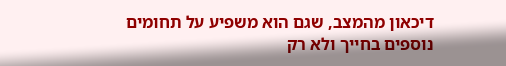דיכאון מהמצב, שגם הוא משפיע על תחומים נוספים בחייך ולא רק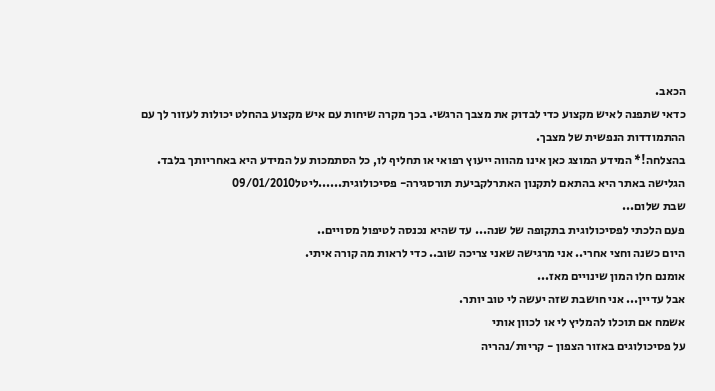הכאב.
כדאי שתפנה לאיש מקצוע כדי לבדוק את מצבך הרגשי. בכך מקרה שיחות עם איש מקצוע בהחלט יכולות לעזור לך עם ההתמודדות הנפשית של מצבך.
בהצלחה!* המידע המוצג כאן אינו מהווה ייעוץ רפואי או תחליף לו, כל הסתמכות על המידע היא באחריותך בלבד. הגלישה באתר היא בהתאם לתקנון האתרלקביעת תורסגירה- פסיכולוגית......ליטל09/01/2010
שבת שלום...
פעם הלכתי לפסיכולוגית בתקופה של שנה... עד שהיא נכנסה לטיפול מסויים..
היום כשנה וחצי אחרי.. אני מרגישה שאני צריכה שוב.. כדי לראות מה קורה איתי.
אומנם חלו המון שינויים מאז...
אבל עדיין... אני חושבת שזה יעשה לי טוב יותר.
אשמח אם תוכלו להמליץ לי או לכוון אותי
על פסיכולוגים באזור הצפון - קריות/נהריה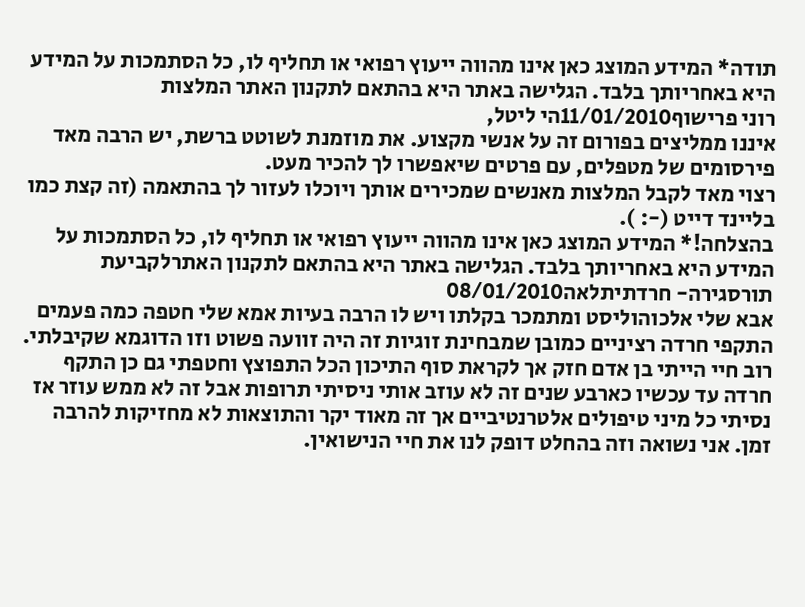תודה* המידע המוצג כאן אינו מהווה ייעוץ רפואי או תחליף לו, כל הסתמכות על המידע היא באחריותך בלבד. הגלישה באתר היא בהתאם לתקנון האתר המלצות
רוני פרישוף11/01/2010הי ליטל,
איננו ממליצים בפורום זה על אנשי מקצוע. את מוזמנת לשוטט ברשת, יש הרבה מאד פירסומים של מטפלים, עם פרטים שיאפשרו לך להכיר מעט.
רצוי מאד לקבל המלצות מאנשים שמכירים אותך ויוכלו לעזור לך בהתאמה (זה קצת כמו בליינד דייט (-: ).
בהצלחה!* המידע המוצג כאן אינו מהווה ייעוץ רפואי או תחליף לו, כל הסתמכות על המידע היא באחריותך בלבד. הגלישה באתר היא בהתאם לתקנון האתרלקביעת תורסגירה- חרדתיתלאה08/01/2010
אבא שלי אלכוהוליסט ומתמכר בקלתו ויש לו הרבה בעיות אמא שלי חטפה כמה פעמים התקפי חרדה רציניים כמובן שמבחינת זוגיות זה היה זוועה פשוט וזו הדוגמא שקיבלתי. רוב חיי הייתי בן אדם חזק אך לקראת סוף התיכון הכל התפוצץ וחטפתי גם כן התקף חרדה עד עכשיו כארבע שנים זה לא עוזב אותי ניסיתי תרופות אבל זה לא ממש עוזר אז נסיתי כל מיני טיפולים אלטרנטיביים אך זה מאוד יקר והתוצאות לא מחזיקות להרבה זמן. אני נשואה וזה בהחלט דופק לנו את חיי הנישואין.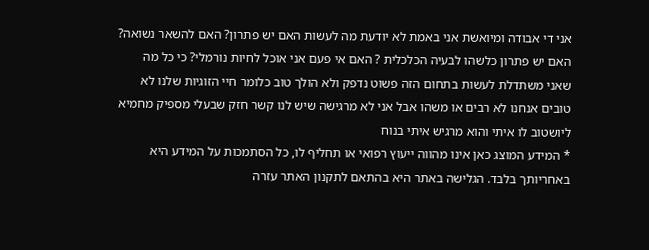אני די אבודה ומיואשת אני באמת לא יודעת מה לעשות האם יש פתרון? האם להשאר נשואה? האם יש פתרון כלשהו לבעיה הכלכלית ? האם אי פעם אני אוכל לחיות נורמלי? כי כל מה שאני משתדלת לעשות בתחום הזה פשוט נדפק ולא הולך טוב כלומר חיי הזוגיות שלנו לא טובים אנחנו לא רבים או משהו אבל אני לא מרגישה שיש לנו קשר חזק שבעלי מספיק מחמיא ליושטוב לו איתי והוא מרגיש איתי בנוח
* המידע המוצג כאן אינו מהווה ייעוץ רפואי או תחליף לו, כל הסתמכות על המידע היא באחריותך בלבד. הגלישה באתר היא בהתאם לתקנון האתר עזרה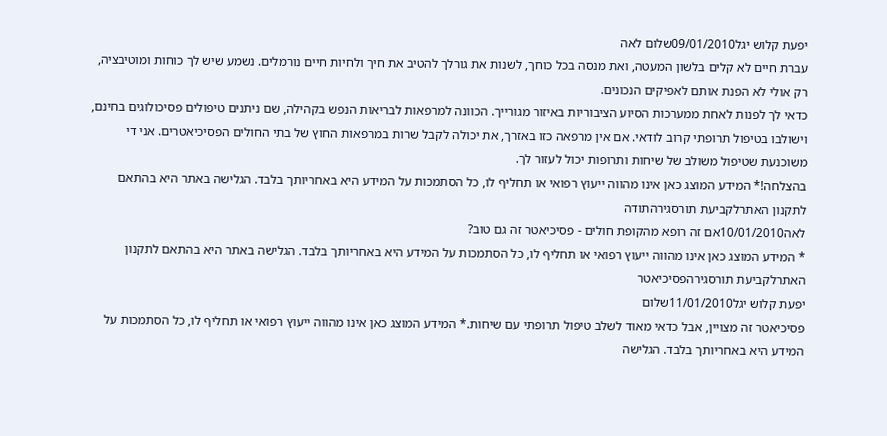יפעת קלוש יגל09/01/2010שלום לאה
עברת חיים לא קלים בלשון המעטה, ואת מנסה בכל כוחך, לשנות את גורלך להטיב את חיך ולחיות חיים נורמלים. נשמע שיש לך כוחות ומוטיבציה, רק אולי לא הפנת אותם לאפיקים הנכונים.
כדאי לך לפנות לאחת ממערכות הסיוע הציבוריות באיזור מגורייך. הכוונה למרפאות לבריאות הנפש בקהילה, שם ניתנים טיפולים פסיכולוגים בחינם, וישולבו בטיפול תרופתי קרוב לודאי. אם אין מרפאה כזו באזרך, את יכולה לקבל שרות במרפאות החוץ של בתי החולים הפסיכיאטרים. אני די משוכנעת שטיפול משולב של שיחות ותרופות יכול לעזור לך.
בהצלחה!* המידע המוצג כאן אינו מהווה ייעוץ רפואי או תחליף לו, כל הסתמכות על המידע היא באחריותך בלבד. הגלישה באתר היא בהתאם לתקנון האתרלקביעת תורסגירהתודה
לאה10/01/2010אם זה רופא מהקופת חולים - פסיכיאטר זה גם טוב?
* המידע המוצג כאן אינו מהווה ייעוץ רפואי או תחליף לו, כל הסתמכות על המידע היא באחריותך בלבד. הגלישה באתר היא בהתאם לתקנון האתרלקביעת תורסגירהפסיכיאטר
יפעת קלוש יגל11/01/2010שלום
פסיכיאטר זה מצויין, אבל כדאי מאוד לשלב טיפול תרופתי עם שיחות.* המידע המוצג כאן אינו מהווה ייעוץ רפואי או תחליף לו, כל הסתמכות על המידע היא באחריותך בלבד. הגלישה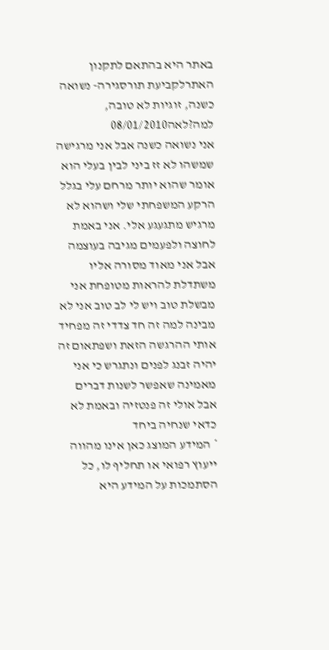באתר היא בהתאם לתקנון האתרלקביעת תורסגירה- נשואה כשנה, זוגיות לא טובה, למה?לאה08/01/2010
אני נשואה כשנה אבל אני מרגישה שמשהו לא זז ביני לבין בעלי הוא אומר שהוא יותר מרחם עלי בגלל הרקע המשפחתי שלי ושהוא לא מרגיש מתגעגע אלי. אני באמת לחוצה ולפעמים מגיבה בעוצמה אבל אני מאוד מסורה אליו משתדלת להראות מטופחת אני מבשלת טוב ויש לי לב טוב אני לא מבינה למה זה חד צדדי זה מפחיד אותי ההרגשה הזאת ושפתאום זה יהיה זבנג לפנים ונתגרש כי אני מאמינה שאפשר לשנות דברים אבל אולי זה פנטזיה ובאמת לא כדאי שנחיה ביחד
* המידע המוצג כאן אינו מהווה ייעוץ רפואי או תחליף לו, כל הסתמכות על המידע היא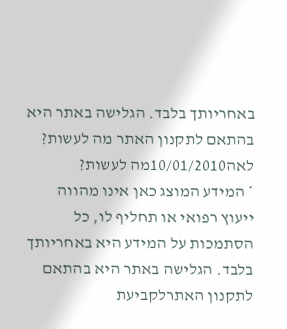באחריותך בלבד. הגלישה באתר היא בהתאם לתקנון האתר מה לעשות?
לאה10/01/2010מה לעשות?
* המידע המוצג כאן אינו מהווה ייעוץ רפואי או תחליף לו, כל הסתמכות על המידע היא באחריותך בלבד. הגלישה באתר היא בהתאם לתקנון האתרלקביעת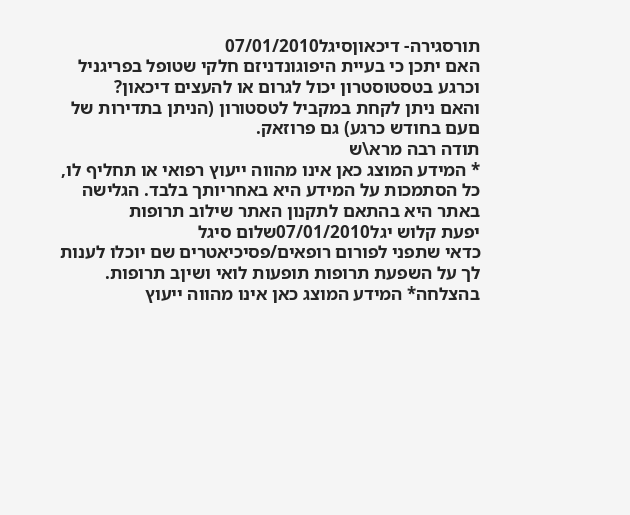תורסגירה- דיכאוןסיגל07/01/2010
האם יתכן כי בעיית היפוגונדניזם חלקי שטופל בפריגניל וכרגע בטסטוסטרון יכול לגרום או להעצים דיכאון?
והאם ניתן לקחת במקביל לטסטורון (הניתן בתדירות של םעם בחודש כרגע) גם פרוזאק.
תודה רבה מרא\ש
* המידע המוצג כאן אינו מהווה ייעוץ רפואי או תחליף לו, כל הסתמכות על המידע היא באחריותך בלבד. הגלישה באתר היא בהתאם לתקנון האתר שילוב תרופות
יפעת קלוש יגל07/01/2010שלום סיגל
כדאי שתפני לפורום רופאים/פסיכיאטרים שם יוכלו לענות לך על השפעת תרופות תופעות לואי ושיןב תרופות.
בהצלחה* המידע המוצג כאן אינו מהווה ייעוץ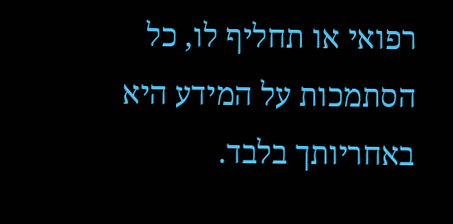רפואי או תחליף לו, כל הסתמכות על המידע היא באחריותך בלבד.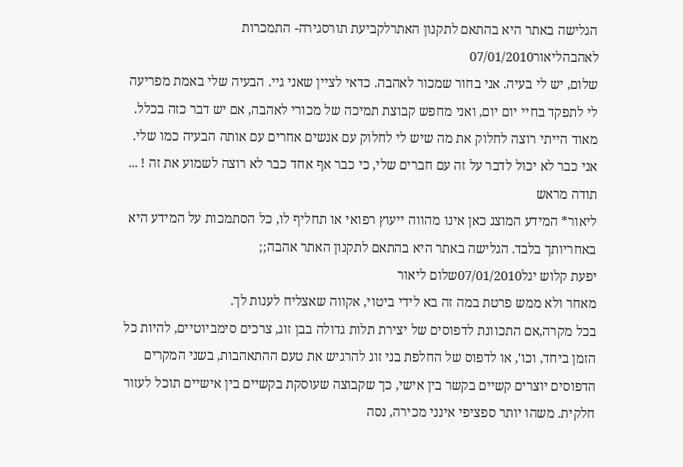הגלישה באתר היא בהתאם לתקנון האתרלקביעת תורסגירה- התמכרות לאהבהליאור07/01/2010
שלום, יש לי בעיה. אני בחור שמכור לאהבה. כדאי לציין שאני גיי. הבעיה שלי באמת מפריעה לי לתפקד בחיי יום יום, ואני מחפש קבוצת תמיכה של מכורי לאהבה, אם יש דבר כזה בכלל. מאוד הייתי רוצה לחלוק את מה שיש לי לחלוק עם אנשים אחרים עם אותה הבעיה כמו שלי. אני כבר לא יכול לדבר על זה עם חברים שלי, כי כבר אף אחד כבר לא רוצה לשמוע את זה ! ...
תודה מראש
ליאור* המידע המוצג כאן אינו מהווה ייעוץ רפואי או תחליף לו, כל הסתמכות על המידע היא באחריותך בלבד. הגלישה באתר היא בהתאם לתקנון האתר אהבה;;
יפעת קלוש יגל07/01/2010שלום ליאור
מאחר ולא ממש פרטת במה זה בא לידי ביטוי, אקווה שאצליח לענות לך.
בכל מקרה,אם התכוונת לדפוסים של יצירת תלות גדולה בבן זוג, צרכים סימביוטיים, להיות כל הזמן ביחד, וכו', או לדפוס של החלפת בני זוג להרגיש את טעם ההתאהבות, בשני המקרים הדפוסים יוצרים קשיים בקשר בין אישי, כך שקבוצה שעוסקת בקשיים בין אישיים תוכל לעזור חלקית. משהו יותר ספציפי אינני מכירה, נסה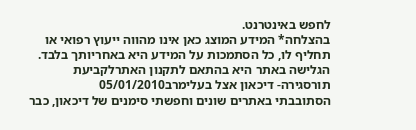לחפש באינטרנט.
בהצלחה* המידע המוצג כאן אינו מהווה ייעוץ רפואי או תחליף לו, כל הסתמכות על המידע היא באחריותך בלבד. הגלישה באתר היא בהתאם לתקנון האתרלקביעת תורסגירה- דיכאון אצל בעלימרב05/01/2010
הסתובבתי באתרים שונים וחפשתי סימנים של דיכאון, כבר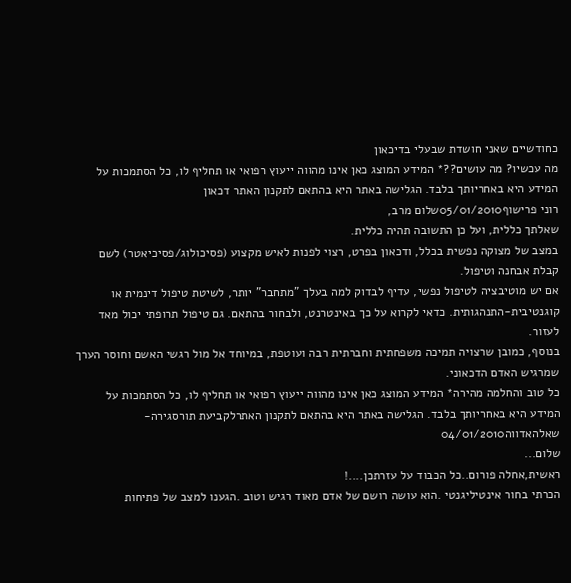כחודשיים שאני חושדת שבעלי בדיכאון
מה עכשיו? מה עושים??* המידע המוצג כאן אינו מהווה ייעוץ רפואי או תחליף לו, כל הסתמכות על המידע היא באחריותך בלבד. הגלישה באתר היא בהתאם לתקנון האתר דכאון
רוני פרישוף05/01/2010שלום מרב,
שאלתך כללית, ועל כן התשובה תהיה כללית.
במצב של מצוקה נפשית בכלל, ודכאון בפרט, רצוי לפנות לאיש מקצוע (פסיכולוג/פסיכיאטר) לשם קבלת אבחנה וטיפול.
אם יש מוטיבציה לטיפול נפשי, עדיף לבדוק למה בעלך "מתחבר" יותר, לשיטת טיפול דינמית או קוגנטיבית-התנהגותית. כדאי לקרוא על כך באינטרנט, ולבחור בהתאם. גם טיפול תרופתי יכול מאד לעזור.
בנוסף, כמובן שרצויה תמיכה משפחתית וחברתית רבה ועוטפת, במיוחד אל מול רגשי האשם וחוסר הערך שמרגיש האדם הדכאוני.
כל טוב והחלמה מהירה* המידע המוצג כאן אינו מהווה ייעוץ רפואי או תחליף לו, כל הסתמכות על המידע היא באחריותך בלבד. הגלישה באתר היא בהתאם לתקנון האתרלקביעת תורסגירה- שאלהאדווה04/01/2010
שלום...
ראשית,אחלה פורום..כל הכבוד על עזרתכן....!
הכרתי בחור אינטיליגנטי .הוא עושה רושם של אדם מאוד רגיש וטוב .הגענו למצב של פתיחות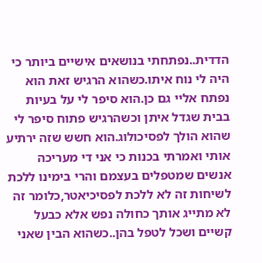הדדית..נפתחתי בנושאים אישיים ביותר כי היה לי נוח איתו.כשהוא הרגיש זאת הוא נפתח אליי גם כן.הוא סיפר לי על בעיות בבית שגדל איתן וכשהרגיש פתוח סיפר לי שהוא הולך לפסיכולוג.הוא חשש שזה ירתיע אותי ואמרתי בכנות כי אני די מעריכה אנשים שמטפלים בעצמם והרי בימינו ללכת לשיחות זה לא ללכת לפסיכיאטר,כלומר זה לא מתייג אותך כחולה נפש אלא כבעל קשיים ושכל לטפל בהן..כשהוא הבין שאני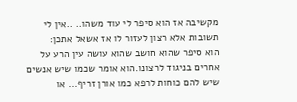מקשיבה אז הוא סיפר לי עוד משהו.. ..אין לי תשובות אלא רצון לעזור לו אז אשאל אתכן:
הוא סיפר שהוא חושב שהוא עושה עין הרע על אחרים בניגוד לרצונו.הוא אומר שכמו שיש אנשים שיש להם כוחות לרפא כמו אורן זריף... או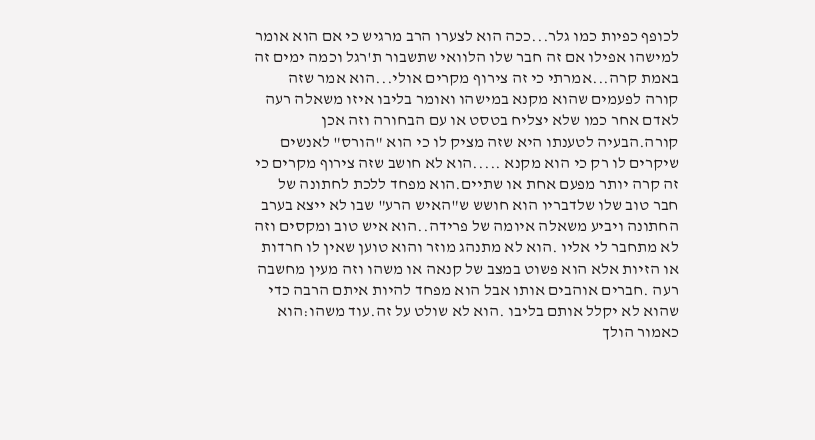לכופף כפיות כמו גלר...ככה הוא לצערו הרב מרגיש כי אם הוא אומר למישהו אפילו אם זה חבר שלו הלוואי שתשבור ת'רגל וכמה ימים זה באמת קרה...אמרתי כי זה צירוף מקרים אולי...הוא אמר שזה קורה לפעמים שהוא מקנא במישהו ואומר בליבו איזו משאלה רעה לאדם אחר כמו שלא יצליח בטסט או עם הבחורה וזה אכן קורה.הבעיה לטענתו היא שזה מציק לו כי הוא "הורס" לאנשים שיקרים לו רק כי הוא מקנא .....הוא לא חושב שזה צירוף מקרים כי זה קרה יותר מפעם אחת או שתיים.הוא מפחד ללכת לחתונה של חבר טוב שלו שלדבריו הוא חושש ש"האיש הרע" שבו לא ייצא בערב החתונה ויביע משאלה איומה של פרידה..הוא איש טוב ומקסים וזה לא מתחבר לי אליו .הוא לא מתנהג מוזר והוא טוען שאין לו חרדות או הזיות אלא הוא פשוט במצב של קנאה או משהו וזה מעין מחשבה רעה .חברים אוהבים אותו אבל הוא מפחד להיות איתם הרבה כדי שהוא לא יקלל אותם בליבו .הוא לא שולט על זה.עוד משהו:הוא כאמור הולך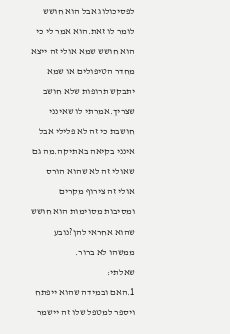לפסיכולוג אבל הוא חושש לומר לו זאת.הוא אמר לי כי הוא חושש שמא אולי זה ייצא מחדר הטיפולים או שמא יתבקש תרופות שלא חושב שצריך.אמרתי לו שאינני חושבת כי זה לא פלילי אבל אינני בקיאה באתיקה.מה גם שאולי זה לא שהוא הורס אולי זה צירוף מקרים ומסיבות מסוימות הוא חושש שהוא אחראי להן?נובע ממשהו לא ברור.
שאלתי:
1.האם ובמידה שהוא ייפתח ויספר למטפל שלו זה יישמר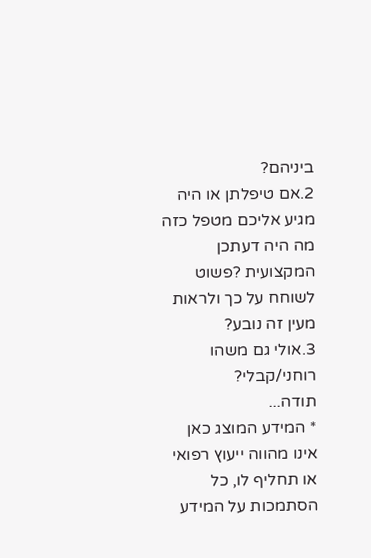ביניהם?
2.אם טיפלתן או היה מגיע אליכם מטפל כזה מה היה דעתכן המקצועית ?פשוט לשוחח על כך ולראות מעין זה נובע?
3.אולי גם משהו רוחני/קבלי?
תודה...
* המידע המוצג כאן אינו מהווה ייעוץ רפואי או תחליף לו, כל הסתמכות על המידע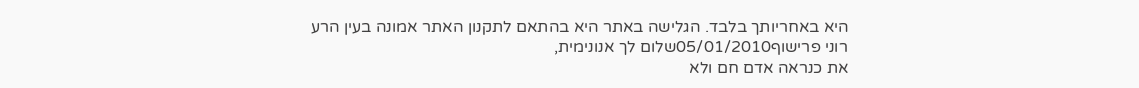היא באחריותך בלבד. הגלישה באתר היא בהתאם לתקנון האתר אמונה בעין הרע
רוני פרישוף05/01/2010שלום לך אנונימית,
את כנראה אדם חם ולא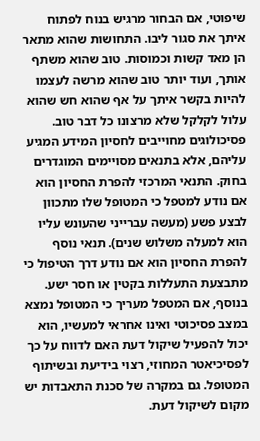שיפוטי, אם הבחור מרגיש בנוח לפתוח איתך את סגור ליבו. התחושות שהוא מתאר הן מאד קשות וכמוסות. טוב שהוא משתף אותך, ועוד יותר טוב שהוא מרשה לעצמו להיות בקשר איתך על אף שהוא חש שהוא עלול לקלקל שלא מרצונו כל דבר טוב.
פסיכולוגים מחוייבים לחסיון המידע המגיע עליהם, אלא בתנאים מסויימים המוגדרים בחוק. התנאי המרכזי להפרת החסיון הוא אם נודע למטפל כי המטופל שלו מתכוון לבצע פשע (מעשה עברייני שהעונש עליו הוא למעלה משלוש שנים). תנאי נוסף להפרת החסיון הוא אם נודע דרך הטיפול כי מתבצעת התעללות בקטין או חסר ישע. בנוסף, אם המטפל מעריך כי המטופל נמצא במצב פסיכוטי ואינו אחראי למעשיו, הוא יכול להפעיל שיקול דעת האם לדווח על כך לפסיכיאטר המחוזי, רצוי בידיעת ובשיתוף המטופל. גם במקרה של סכנת התאבדות יש מקום לשיקול דעת.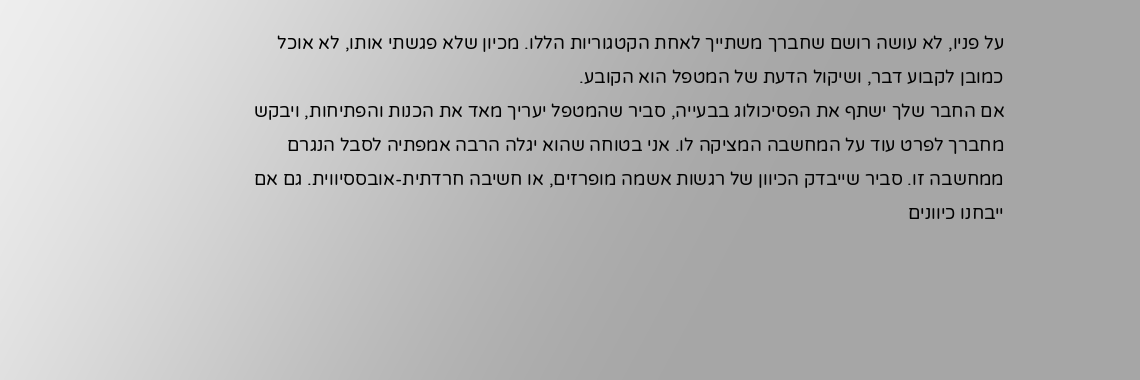על פניו, לא עושה רושם שחברך משתייך לאחת הקטגוריות הללו. מכיון שלא פגשתי אותו, לא אוכל כמובן לקבוע דבר, ושיקול הדעת של המטפל הוא הקובע.
אם החבר שלך ישתף את הפסיכולוג בבעייה, סביר שהמטפל יעריך מאד את הכנות והפתיחות, ויבקש מחברך לפרט עוד על המחשבה המציקה לו. אני בטוחה שהוא יגלה הרבה אמפתיה לסבל הנגרם ממחשבה זו. סביר שייבדק הכיוון של רגשות אשמה מופרזים, או חשיבה חרדתית-אובססיווית. גם אם ייבחנו כיוונים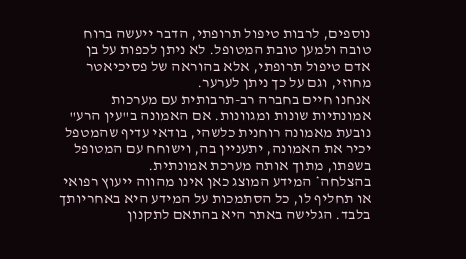נוספים, לרבות טיפול תרופתי, הדבר ייעשה ברוח טובה ולמען טובת המטופל. לא ניתן לכפות על בן אדם טיפול תרופתי, אלא בהוראה של פסיכיאטר מחוזי, וגם על כך ניתן לערער.
אנחנו חיים בחברה רב-תרבותית עם מערכות אמונתיות שונות ומגוונות. אם האמונה ב"עין הרע" נובעת מאמונה רוחנית כלשהי, בודאי עדיף שהמטפל יכיר את האמונה, יתעניין בה, וישוחח עם המטופל בשפתו, מתוך אותה מערכת אמונתית.
בהצלחה* המידע המוצג כאן אינו מהווה ייעוץ רפואי או תחליף לו, כל הסתמכות על המידע היא באחריותך בלבד. הגלישה באתר היא בהתאם לתקנון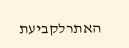האתרלקביעת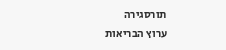תורסגירה
ערוץ הבריאות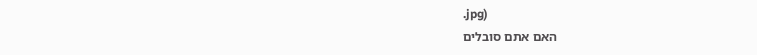.jpg)
האם אתם סובלים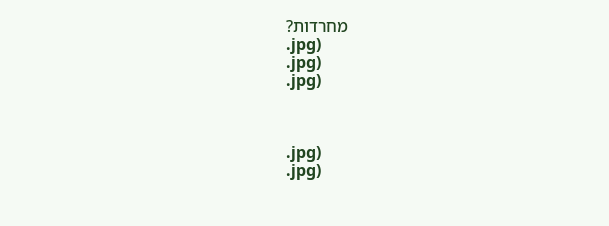מחרדות?
.jpg)
.jpg)
.jpg)



.jpg)
.jpg)